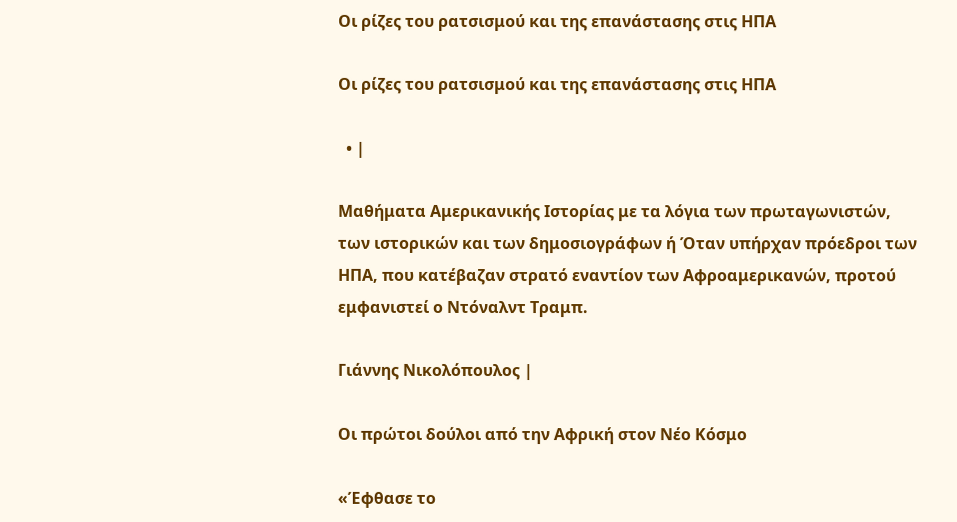Οι ρίζες του ρατσισμού και της επανάστασης στις ΗΠΑ

Οι ρίζες του ρατσισμού και της επανάστασης στις ΗΠΑ

  • |

Μαθήματα Αμερικανικής Ιστορίας με τα λόγια των πρωταγωνιστών, των ιστορικών και των δημοσιογράφων ή Όταν υπήρχαν πρόεδροι των ΗΠΑ, που κατέβαζαν στρατό εναντίον των Αφροαμερικανών, προτού εμφανιστεί ο Ντόναλντ Τραμπ.

Γιάννης Νικολόπουλος |

Οι πρώτοι δούλοι από την Αφρική στον Νέο Κόσμο

«Έφθασε το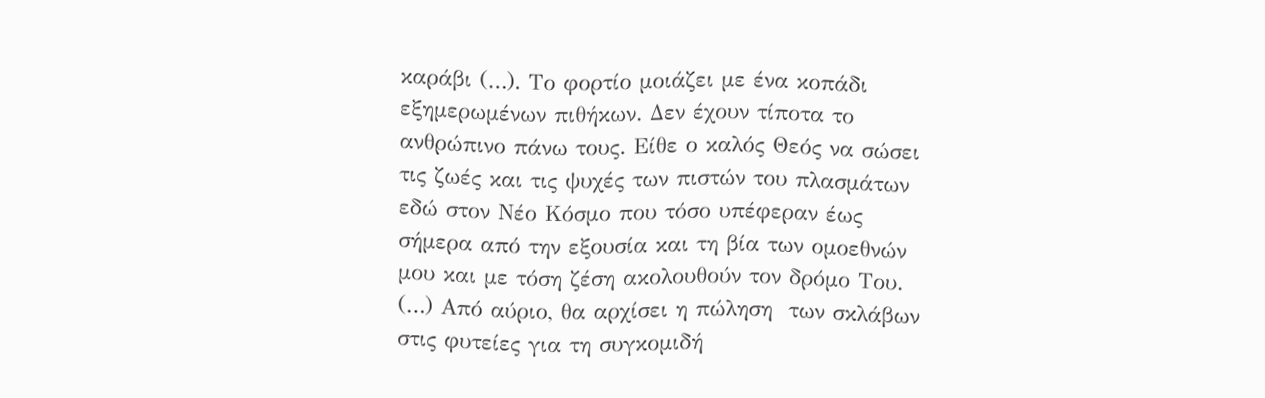καράβι (…). Το φορτίο μοιάζει με ένα κοπάδι εξημερωμένων πιθήκων. Δεν έχουν τίποτα το ανθρώπινο πάνω τους. Είθε ο καλός Θεός να σώσει τις ζωές και τις ψυχές των πιστών του πλασμάτων εδώ στον Νέο Κόσμο που τόσο υπέφεραν έως σήμερα από την εξουσία και τη βία των ομοεθνών μου και με τόση ζέση ακολουθούν τον δρόμο Του. (…) Από αύριο, θα αρχίσει η πώληση  των σκλάβων στις φυτείες για τη συγκομιδή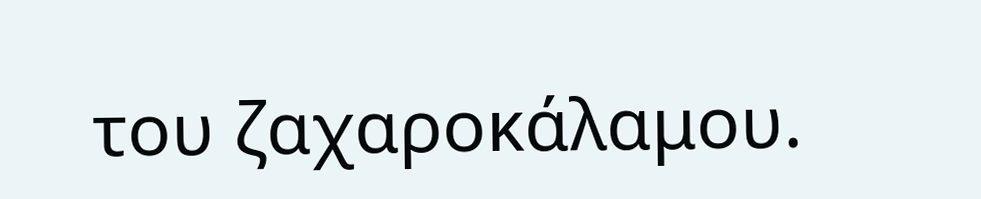του ζαχαροκάλαμου.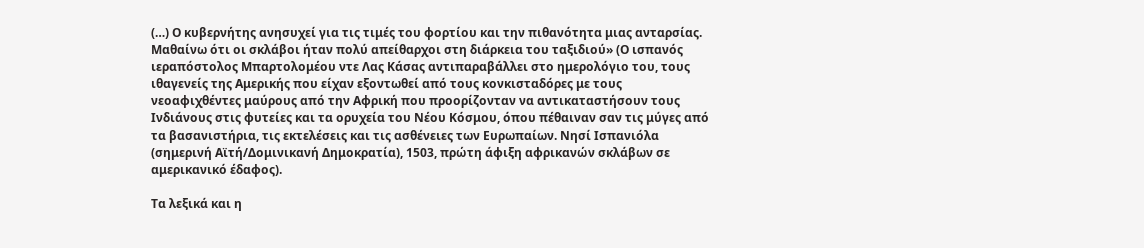(…) Ο κυβερνήτης ανησυχεί για τις τιμές του φορτίου και την πιθανότητα μιας ανταρσίας. Μαθαίνω ότι οι σκλάβοι ήταν πολύ απείθαρχοι στη διάρκεια του ταξιδιού» (Ο ισπανός ιεραπόστολος Μπαρτολομέου ντε Λας Κάσας αντιπαραβάλλει στο ημερολόγιο του, τους ιθαγενείς της Αμερικής που είχαν εξοντωθεί από τους κονκισταδόρες με τους νεοαφιχθέντες μαύρους από την Αφρική που προορίζονταν να αντικαταστήσουν τους Ινδιάνους στις φυτείες και τα ορυχεία του Νέου Κόσμου, όπου πέθαιναν σαν τις μύγες από τα βασανιστήρια, τις εκτελέσεις και τις ασθένειες των Ευρωπαίων. Νησί Ισπανιόλα (σημερινή Αϊτή/Δομινικανή Δημοκρατία), 1503, πρώτη άφιξη αφρικανών σκλάβων σε αμερικανικό έδαφος).

Τα λεξικά και η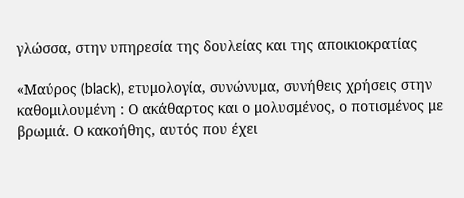γλώσσα, στην υπηρεσία της δουλείας και της αποικιοκρατίας

«Μαύρος (black), ετυμολογία, συνώνυμα, συνήθεις χρήσεις στην καθομιλουμένη : Ο ακάθαρτος και ο μολυσμένος, ο ποτισμένος με βρωμιά. Ο κακοήθης, αυτός που έχει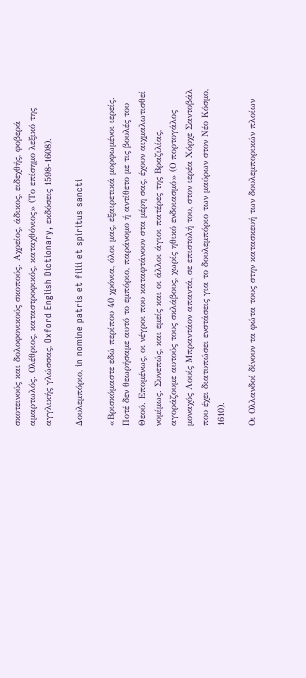σκοτεινούς και δολοφονικούς σκοπούς. Αχρείος, άδικος, ειδεχθής, φοβερά αμαρτωλός. Ολέθριος, καταστροφικός, καταχθόνιος» (Το επίσημο λεξικό της αγγλικής γλώσσας, Oxford English Dictionary, εκδόσεις 1598-1608).

Δουλεμπόριο, in nomine patris et filii et spiritus sancti

«Βρισκόμαστε εδώ περίπου 40 χρόνια, όλοι μας, εξαιρετικά μορφωμένοι ιερείς. Ποτέ δεν θεωρήσαμε αυτό το εμπόριο, παράνομο ή αντίθετο με τις βουλές του Θεού. Επομένως, οι νέγροι που καταφτάνουν στα μέρη σας, έχουν αιχμαλωτισθεί νομίμως. Συνεπώς, και εμείς και οι άλλοι άγιοι πατέρες της Βραζιλίας, αγοράζουμε αυτούς τους σκλάβους, χωρίς ηθικό ενδοιασμό» (Ο πορτογάλος μοναχός Λουίς Μπραντάον απαντά, σε επιστολή του, στον ιερέα Χόρχε Σαντοβάλ που έχει διατυπώσει ενστάσεις για το δουλεμπόριο των μαύρων στον Νέο Κόσμο, 1610).

Οι Ολλανδοί δίνουν τα φώτα τους στην κατασκευή των δουλεμπορικών πλοίων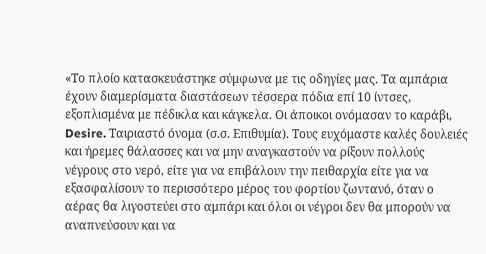«Το πλοίο κατασκευάστηκε σύμφωνα με τις οδηγίες μας. Τα αμπάρια έχουν διαμερίσματα διαστάσεων τέσσερα πόδια επί 10 ίντσες, εξοπλισμένα με πέδικλα και κάγκελα. Οι άποικοι ονόμασαν το καράβι, Desire. Ταιριαστό όνομα (σ.σ. Επιθυμία). Τους ευχόμαστε καλές δουλειές και ήρεμες θάλασσες και να μην αναγκαστούν να ρίξουν πολλούς νέγρους στο νερό, είτε για να επιβάλουν την πειθαρχία είτε για να εξασφαλίσουν το περισσότερο μέρος του φορτίου ζωντανό, όταν ο αέρας θα λιγοστεύει στο αμπάρι και όλοι οι νέγροι δεν θα μπορούν να αναπνεύσουν και να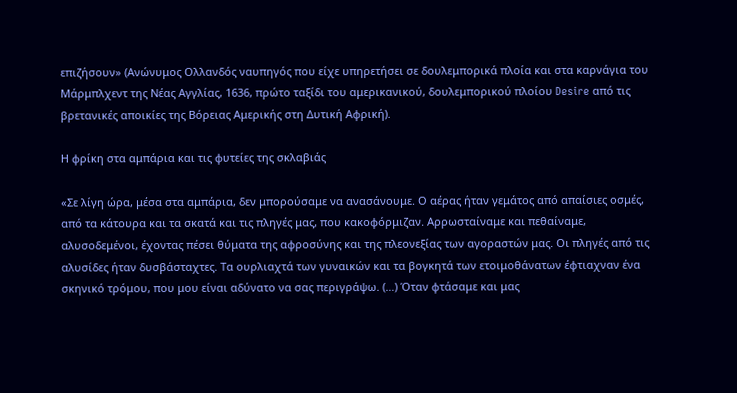επιζήσουν» (Ανώνυμος Ολλανδός ναυπηγός που είχε υπηρετήσει σε δουλεμπορικά πλοία και στα καρνάγια του Μάρμπλχεντ της Νέας Αγγλίας, 1636, πρώτο ταξίδι του αμερικανικού, δουλεμπορικού πλοίου Desire από τις βρετανικές αποικίες της Βόρειας Αμερικής στη Δυτική Αφρική).

Η φρίκη στα αμπάρια και τις φυτείες της σκλαβιάς

«Σε λίγη ώρα, μέσα στα αμπάρια, δεν μπορούσαμε να ανασάνουμε. Ο αέρας ήταν γεμάτος από απαίσιες οσμές, από τα κάτουρα και τα σκατά και τις πληγές μας, που κακοφόρμιζαν. Αρρωσταίναμε και πεθαίναμε, αλυσοδεμένοι, έχοντας πέσει θύματα της αφροσύνης και της πλεονεξίας των αγοραστών μας. Οι πληγές από τις αλυσίδες ήταν δυσβάσταχτες. Τα ουρλιαχτά των γυναικών και τα βογκητά των ετοιμοθάνατων έφτιαχναν ένα σκηνικό τρόμου, που μου είναι αδύνατο να σας περιγράψω. (…) Όταν φτάσαμε και μας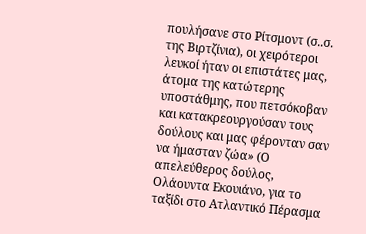πουλήσανε στο Ρίτσμοντ (σ..σ. της Βιρτζίνια), οι χειρότεροι λευκοί ήταν οι επιστάτες μας, άτομα της κατώτερης υποστάθμης, που πετσόκοβαν και κατακρεουργούσαν τους δούλους και μας φέρονταν σαν να ήμασταν ζώα» (Ο απελεύθερος δούλος, Ολάουντα Εκουιάνο, για το ταξίδι στο Ατλαντικό Πέρασμα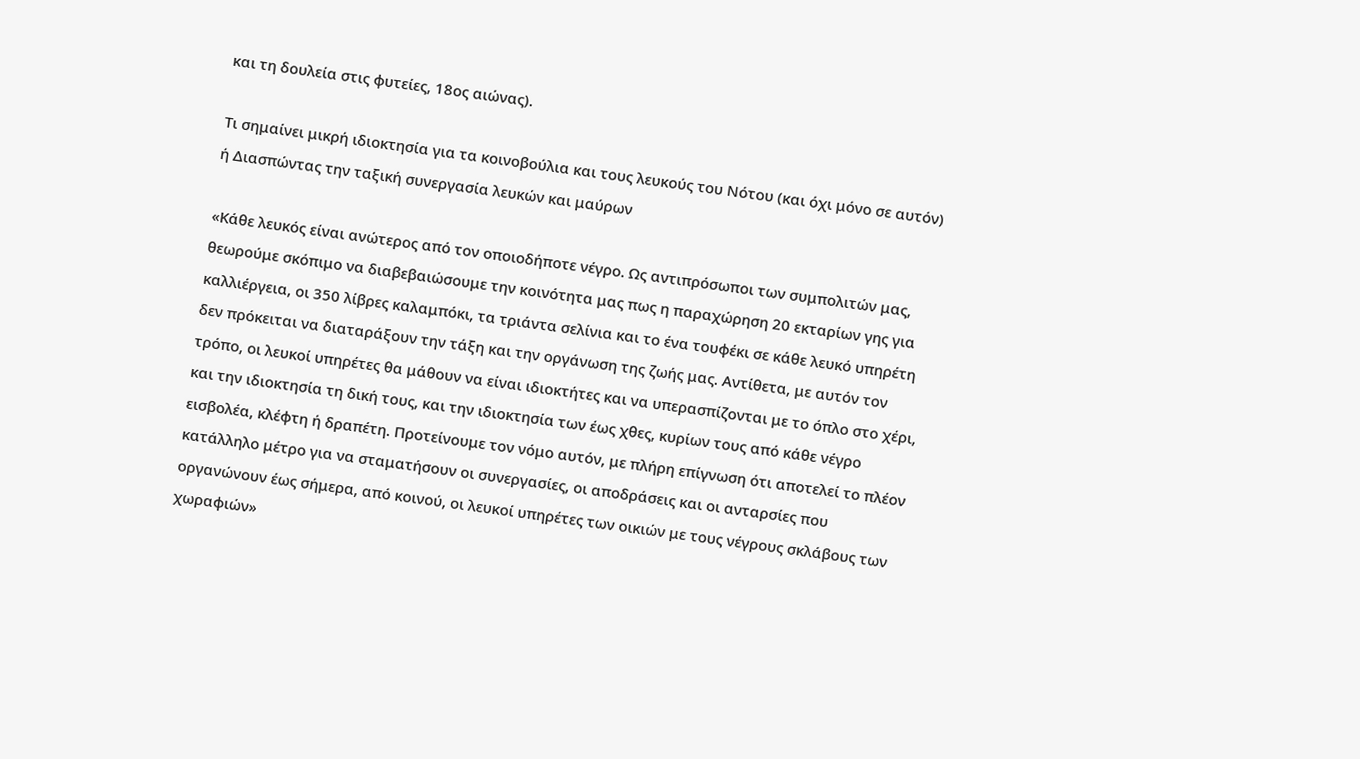και τη δουλεία στις φυτείες, 18ος αιώνας).

Τι σημαίνει μικρή ιδιοκτησία για τα κοινοβούλια και τους λευκούς του Νότου (και όχι μόνο σε αυτόν) ή Διασπώντας την ταξική συνεργασία λευκών και μαύρων

«Κάθε λευκός είναι ανώτερος από τον οποιοδήποτε νέγρο. Ως αντιπρόσωποι των συμπολιτών μας, θεωρούμε σκόπιμο να διαβεβαιώσουμε την κοινότητα μας πως η παραχώρηση 20 εκταρίων γης για καλλιέργεια, οι 350 λίβρες καλαμπόκι, τα τριάντα σελίνια και το ένα τουφέκι σε κάθε λευκό υπηρέτη δεν πρόκειται να διαταράξουν την τάξη και την οργάνωση της ζωής μας. Αντίθετα, με αυτόν τον τρόπο, οι λευκοί υπηρέτες θα μάθουν να είναι ιδιοκτήτες και να υπερασπίζονται με το όπλο στο χέρι, και την ιδιοκτησία τη δική τους, και την ιδιοκτησία των έως χθες, κυρίων τους από κάθε νέγρο εισβολέα, κλέφτη ή δραπέτη. Προτείνουμε τον νόμο αυτόν, με πλήρη επίγνωση ότι αποτελεί το πλέον κατάλληλο μέτρο για να σταματήσουν οι συνεργασίες, οι αποδράσεις και οι ανταρσίες που οργανώνουν έως σήμερα, από κοινού, οι λευκοί υπηρέτες των οικιών με τους νέγρους σκλάβους των χωραφιών»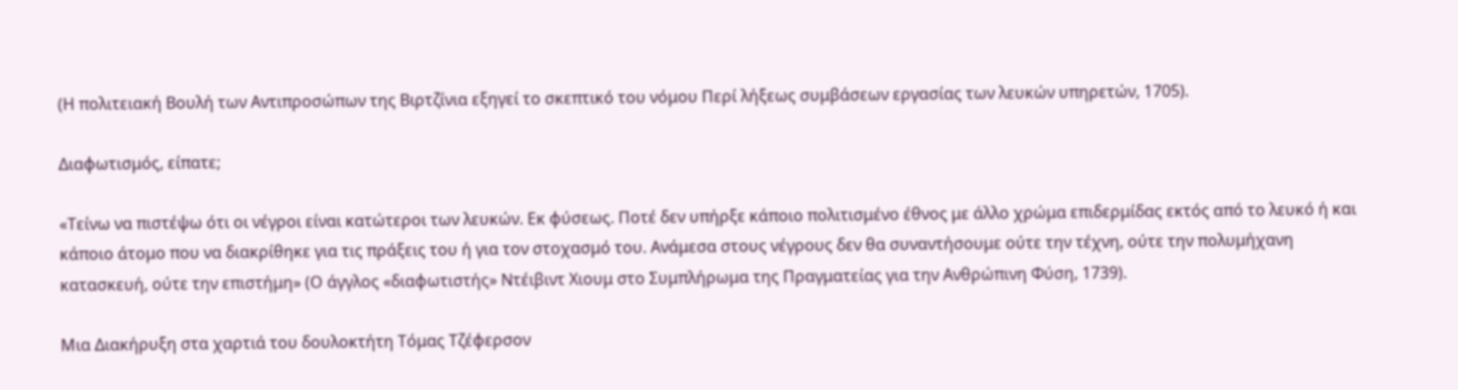(Η πολιτειακή Βουλή των Αντιπροσώπων της Βιρτζίνια εξηγεί το σκεπτικό του νόμου Περί λήξεως συμβάσεων εργασίας των λευκών υπηρετών, 1705).

Διαφωτισμός, είπατε;

«Τείνω να πιστέψω ότι οι νέγροι είναι κατώτεροι των λευκών. Εκ φύσεως. Ποτέ δεν υπήρξε κάποιο πολιτισμένο έθνος με άλλο χρώμα επιδερμίδας εκτός από το λευκό ή και κάποιο άτομο που να διακρίθηκε για τις πράξεις του ή για τον στοχασμό του. Ανάμεσα στους νέγρους δεν θα συναντήσουμε ούτε την τέχνη, ούτε την πολυμήχανη κατασκευή, ούτε την επιστήμη» (Ο άγγλος «διαφωτιστής» Ντέιβιντ Χιουμ στο Συμπλήρωμα της Πραγματείας για την Ανθρώπινη Φύση, 1739).

Μια Διακήρυξη στα χαρτιά του δουλοκτήτη Τόμας Τζέφερσον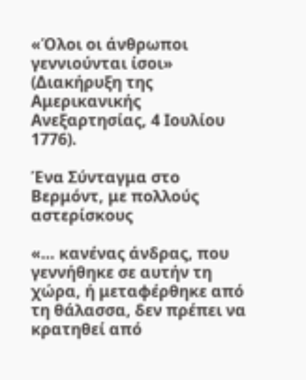«Όλοι οι άνθρωποι γεννιούνται ίσοι» (Διακήρυξη της Αμερικανικής Ανεξαρτησίας, 4 Ιουλίου 1776).

Ένα Σύνταγμα στο Βερμόντ, με πολλούς αστερίσκους

«… κανένας άνδρας, που γεννήθηκε σε αυτήν τη χώρα, ή μεταφέρθηκε από τη θάλασσα, δεν πρέπει να κρατηθεί από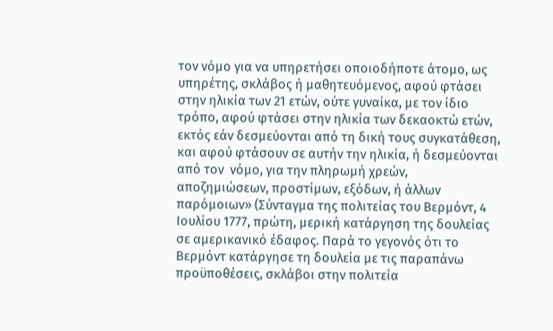τον νόμο για να υπηρετήσει οποιοδήποτε άτομο, ως υπηρέτης, σκλάβος ή μαθητευόμενος, αφού φτάσει στην ηλικία των 21 ετών, ούτε γυναίκα, με τον ίδιο τρόπο, αφού φτάσει στην ηλικία των δεκαοκτώ ετών, εκτός εάν δεσμεύονται από τη δική τους συγκατάθεση, και αφού φτάσουν σε αυτήν την ηλικία, ή δεσμεύονται από τον  νόμο, για την πληρωμή χρεών, αποζημιώσεων, προστίμων, εξόδων, ή άλλων παρόμοιων» (Σύνταγμα της πολιτείας του Βερμόντ, 4 Ιουλίου 1777, πρώτη, μερική κατάργηση της δουλείας σε αμερικανικό έδαφος. Παρά το γεγονός ότι το Βερμόντ κατάργησε τη δουλεία με τις παραπάνω προϋποθέσεις, σκλάβοι στην πολιτεία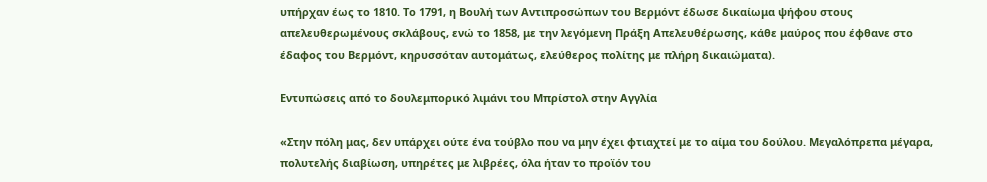υπήρχαν έως το 1810. Το 1791, η Βουλή των Αντιπροσώπων του Βερμόντ έδωσε δικαίωμα ψήφου στους απελευθερωμένους σκλάβους, ενώ το 1858, με την λεγόμενη Πράξη Απελευθέρωσης, κάθε μαύρος που έφθανε στο έδαφος του Βερμόντ, κηρυσσόταν αυτομάτως, ελεύθερος πολίτης με πλήρη δικαιώματα).

Εντυπώσεις από το δουλεμπορικό λιμάνι του Μπρίστολ στην Αγγλία

«Στην πόλη μας, δεν υπάρχει ούτε ένα τούβλο που να μην έχει φτιαχτεί με το αίμα του δούλου. Μεγαλόπρεπα μέγαρα, πολυτελής διαβίωση, υπηρέτες με λιβρέες, όλα ήταν το προϊόν του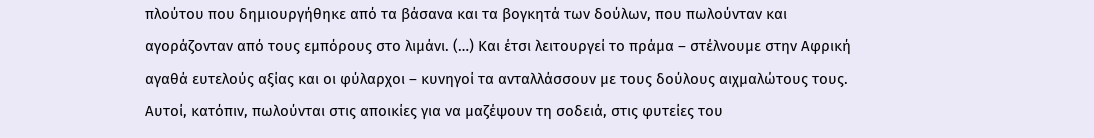πλούτου που δημιουργήθηκε από τα βάσανα και τα βογκητά των δούλων, που πωλούνταν και αγοράζονταν από τους εμπόρους στο λιμάνι. (…) Και έτσι λειτουργεί το πράμα – στέλνουμε στην Αφρική αγαθά ευτελούς αξίας και οι φύλαρχοι – κυνηγοί τα ανταλλάσσουν με τους δούλους αιχμαλώτους τους. Αυτοί, κατόπιν, πωλούνται στις αποικίες για να μαζέψουν τη σοδειά, στις φυτείες του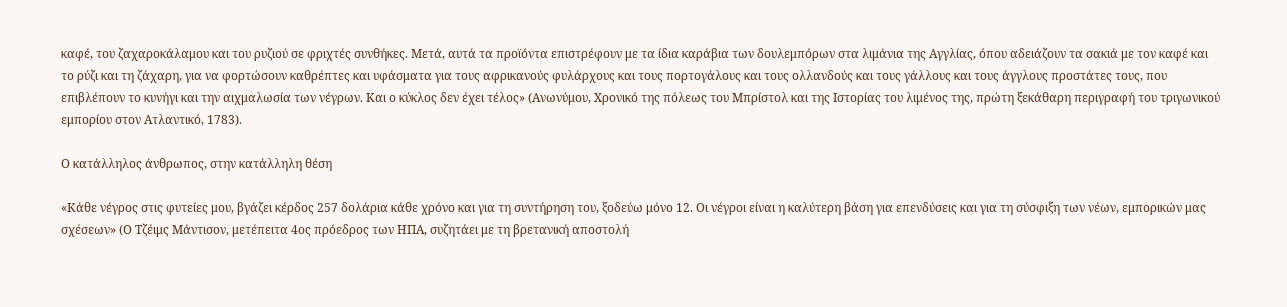καφέ, του ζαχαροκάλαμου και του ρυζιού σε φριχτές συνθήκες. Μετά, αυτά τα προϊόντα επιστρέφουν με τα ίδια καράβια των δουλεμπόρων στα λιμάνια της Αγγλίας, όπου αδειάζουν τα σακιά με τον καφέ και το ρύζι και τη ζάχαρη, για να φορτώσουν καθρέπτες και υφάσματα για τους αφρικανούς φυλάρχους και τους πορτογάλους και τους ολλανδούς και τους γάλλους και τους άγγλους προστάτες τους, που επιβλέπουν το κυνήγι και την αιχμαλωσία των νέγρων. Και ο κύκλος δεν έχει τέλος» (Ανωνύμου, Χρονικό της πόλεως του Μπρίστολ και της Ιστορίας του λιμένος της, πρώτη ξεκάθαρη περιγραφή του τριγωνικού εμπορίου στον Ατλαντικό, 1783).

Ο κατάλληλος άνθρωπος, στην κατάλληλη θέση

«Κάθε νέγρος στις φυτείες μου, βγάζει κέρδος 257 δολάρια κάθε χρόνο και για τη συντήρηση του, ξοδεύω μόνο 12. Οι νέγροι είναι η καλύτερη βάση για επενδύσεις και για τη σύσφιξη των νέων, εμπορικών μας σχέσεων» (Ο Τζέιμς Μάντισον, μετέπειτα 4ος πρόεδρος των ΗΠΑ, συζητάει με τη βρετανική αποστολή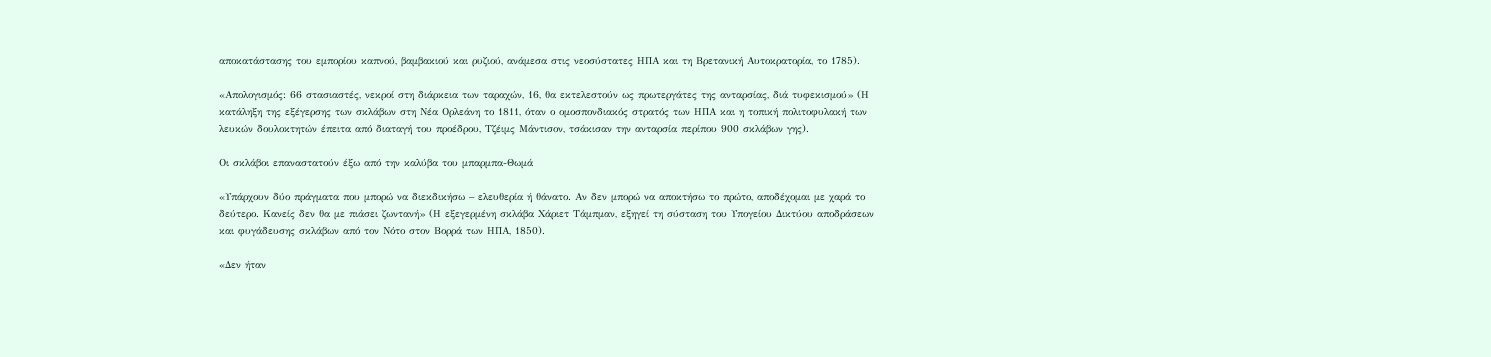αποκατάστασης του εμπορίου καπνού, βαμβακιού και ρυζιού, ανάμεσα στις νεοσύστατες ΗΠΑ και τη Βρετανική Αυτοκρατορία, το 1785).

«Απολογισμός: 66 στασιαστές, νεκροί στη διάρκεια των ταραχών, 16, θα εκτελεστούν ως πρωτεργάτες της ανταρσίας, διά τυφεκισμού» (Η κατάληξη της εξέγερσης των σκλάβων στη Νέα Ορλεάνη το 1811, όταν ο ομοσπονδιακός στρατός των ΗΠΑ και η τοπική πολιτοφυλακή των λευκών δουλοκτητών έπειτα από διαταγή του προέδρου, Τζέιμς Μάντισον, τσάκισαν την ανταρσία περίπου 900 σκλάβων γης).

Οι σκλάβοι επαναστατούν έξω από την καλύβα του μπαρμπα-Θωμά

«Υπάρχουν δύο πράγματα που μπορώ να διεκδικήσω – ελευθερία ή θάνατο. Αν δεν μπορώ να αποκτήσω το πρώτο, αποδέχομαι με χαρά το δεύτερο. Κανείς δεν θα με πιάσει ζωντανή» (Η εξεγερμένη σκλάβα Χάριετ Τάμπμαν, εξηγεί τη σύσταση του Υπογείου Δικτύου αποδράσεων και φυγάδευσης σκλάβων από τον Νότο στον Βορρά των ΗΠΑ, 1850).

«Δεν ήταν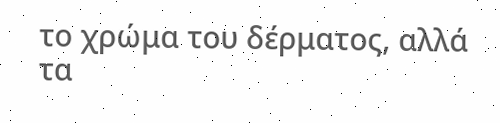το χρώμα του δέρματος, αλλά τα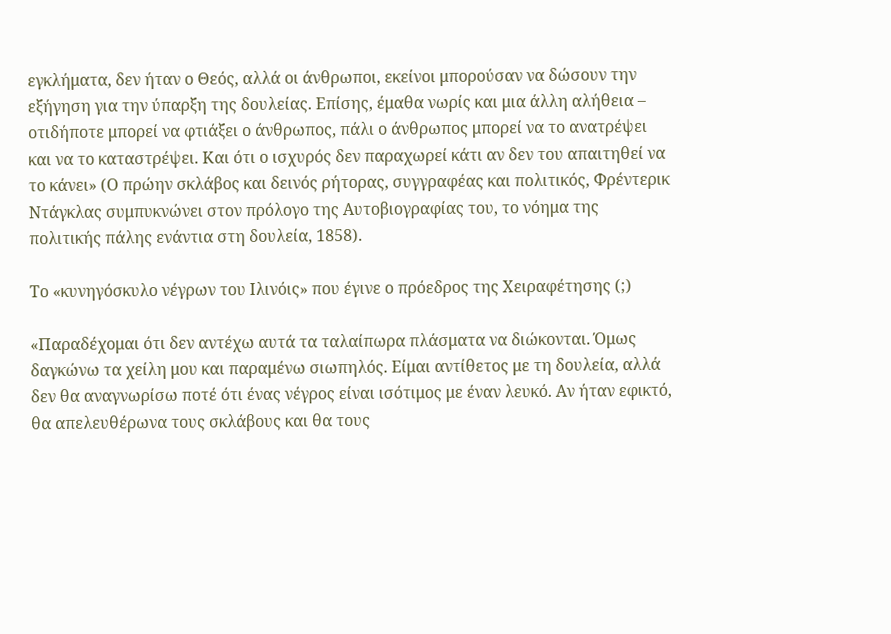εγκλήματα, δεν ήταν ο Θεός, αλλά οι άνθρωποι, εκείνοι μπορούσαν να δώσουν την εξήγηση για την ύπαρξη της δουλείας. Επίσης, έμαθα νωρίς και μια άλλη αλήθεια – οτιδήποτε μπορεί να φτιάξει ο άνθρωπος, πάλι ο άνθρωπος μπορεί να το ανατρέψει και να το καταστρέψει. Και ότι ο ισχυρός δεν παραχωρεί κάτι αν δεν του απαιτηθεί να το κάνει» (Ο πρώην σκλάβος και δεινός ρήτορας, συγγραφέας και πολιτικός, Φρέντερικ Ντάγκλας συμπυκνώνει στον πρόλογο της Αυτοβιογραφίας του, το νόημα της πολιτικής πάλης ενάντια στη δουλεία, 1858).

Το «κυνηγόσκυλο νέγρων του Ιλινόις» που έγινε ο πρόεδρος της Χειραφέτησης (;)

«Παραδέχομαι ότι δεν αντέχω αυτά τα ταλαίπωρα πλάσματα να διώκονται. Όμως δαγκώνω τα χείλη μου και παραμένω σιωπηλός. Είμαι αντίθετος με τη δουλεία, αλλά δεν θα αναγνωρίσω ποτέ ότι ένας νέγρος είναι ισότιμος με έναν λευκό. Αν ήταν εφικτό, θα απελευθέρωνα τους σκλάβους και θα τους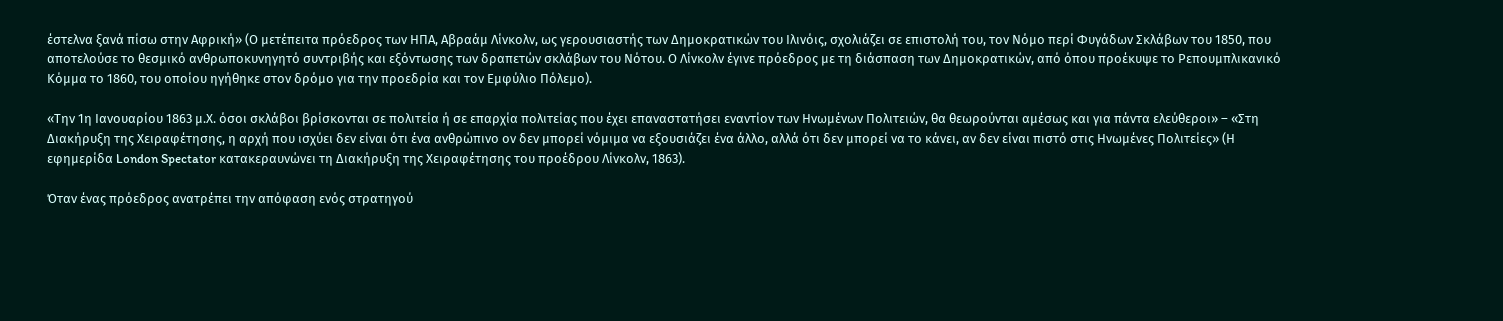έστελνα ξανά πίσω στην Αφρική» (Ο μετέπειτα πρόεδρος των ΗΠΑ, Αβραάμ Λίνκολν, ως γερουσιαστής των Δημοκρατικών του Ιλινόις, σχολιάζει σε επιστολή του, τον Νόμο περί Φυγάδων Σκλάβων του 1850, που αποτελούσε το θεσμικό ανθρωποκυνηγητό συντριβής και εξόντωσης των δραπετών σκλάβων του Νότου. Ο Λίνκολν έγινε πρόεδρος με τη διάσπαση των Δημοκρατικών, από όπου προέκυψε το Ρεπουμπλικανικό Κόμμα το 1860, του οποίου ηγήθηκε στον δρόμο για την προεδρία και τον Εμφύλιο Πόλεμο).

«Την 1η Ιανουαρίου 1863 μ.Χ. όσοι σκλάβοι βρίσκονται σε πολιτεία ή σε επαρχία πολιτείας που έχει επαναστατήσει εναντίον των Ηνωμένων Πολιτειών, θα θεωρούνται αμέσως και για πάντα ελεύθεροι» – «Στη Διακήρυξη της Χειραφέτησης, η αρχή που ισχύει δεν είναι ότι ένα ανθρώπινο ον δεν μπορεί νόμιμα να εξουσιάζει ένα άλλο, αλλά ότι δεν μπορεί να το κάνει, αν δεν είναι πιστό στις Ηνωμένες Πολιτείες» (Η εφημερίδα London Spectator κατακεραυνώνει τη Διακήρυξη της Χειραφέτησης του προέδρου Λίνκολν, 1863).

Όταν ένας πρόεδρος ανατρέπει την απόφαση ενός στρατηγού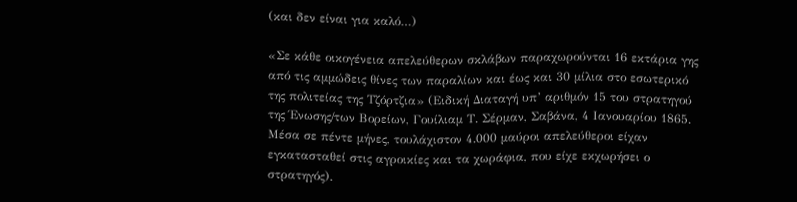(και δεν είναι για καλό…)

«Σε κάθε οικογένεια απελεύθερων σκλάβων παραχωρούνται 16 εκτάρια γης από τις αμμώδεις θίνες των παραλίων και έως και 30 μίλια στο εσωτερικό της πολιτείας της Τζόρτζια» (Ειδική Διαταγή υπ’ αριθμόν 15 του στρατηγού της Ένωσης/των Βορείων, Γουίλιαμ Τ. Σέρμαν, Σαβάνα, 4 Ιανουαρίου 1865. Μέσα σε πέντε μήνες, τουλάχιστον 4.000 μαύροι απελεύθεροι είχαν εγκατασταθεί στις αγροικίες και τα χωράφια, που είχε εκχωρήσει ο στρατηγός).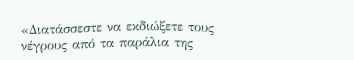«Διατάσσεστε να εκδιώξετε τους νέγρους από τα παράλια της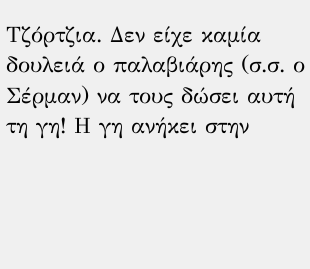Τζόρτζια. Δεν είχε καμία δουλειά ο παλαβιάρης (σ.σ. ο Σέρμαν) να τους δώσει αυτή τη γη! Η γη ανήκει στην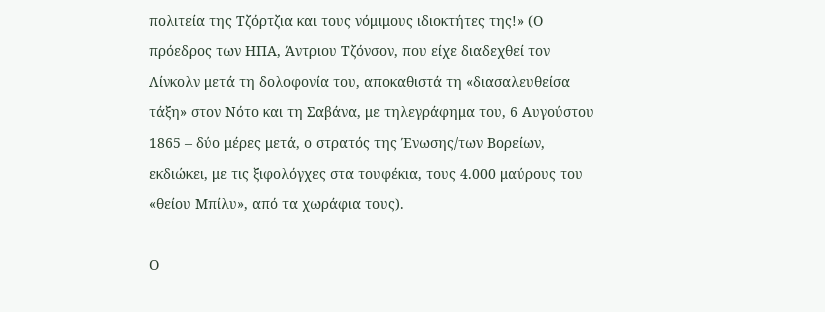πολιτεία της Τζόρτζια και τους νόμιμους ιδιοκτήτες της!» (Ο πρόεδρος των ΗΠΑ, Άντριου Τζόνσον, που είχε διαδεχθεί τον Λίνκολν μετά τη δολοφονία του, αποκαθιστά τη «διασαλευθείσα τάξη» στον Νότο και τη Σαβάνα, με τηλεγράφημα του, 6 Αυγούστου 1865 – δύο μέρες μετά, ο στρατός της Ένωσης/των Βορείων, εκδιώκει, με τις ξιφολόγχες στα τουφέκια, τους 4.000 μαύρους του «θείου Μπίλυ», από τα χωράφια τους).

Ο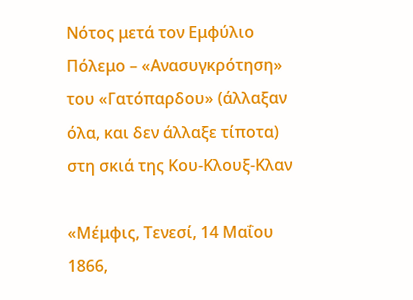Νότος μετά τον Εμφύλιο Πόλεμο – «Ανασυγκρότηση» του «Γατόπαρδου» (άλλαξαν όλα, και δεν άλλαξε τίποτα) στη σκιά της Κου-Κλουξ-Κλαν

«Μέμφις, Τενεσί, 14 Μαΐου 1866,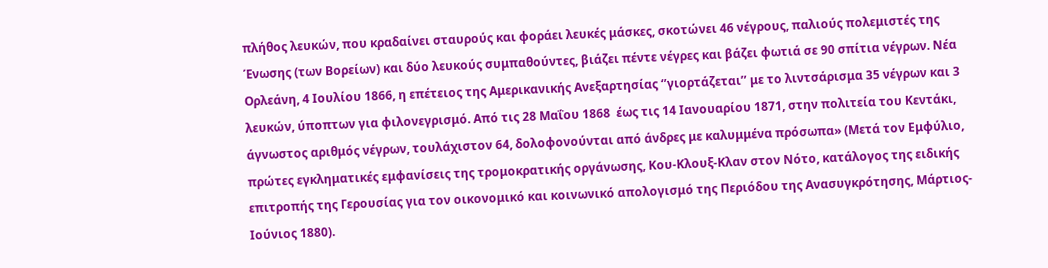πλήθος λευκών, που κραδαίνει σταυρούς και φοράει λευκές μάσκες, σκοτώνει 46 νέγρους, παλιούς πολεμιστές της Ένωσης (των Βορείων) και δύο λευκούς συμπαθούντες, βιάζει πέντε νέγρες και βάζει φωτιά σε 90 σπίτια νέγρων. Νέα Ορλεάνη, 4 Ιουλίου 1866, η επέτειος της Αμερικανικής Ανεξαρτησίας ‘’γιορτάζεται’’ με το λιντσάρισμα 35 νέγρων και 3 λευκών, ύποπτων για φιλονεγρισμό. Από τις 28 Μαΐου 1868  έως τις 14 Ιανουαρίου 1871, στην πολιτεία του Κεντάκι, άγνωστος αριθμός νέγρων, τουλάχιστον 64, δολοφονούνται από άνδρες με καλυμμένα πρόσωπα» (Μετά τον Εμφύλιο, πρώτες εγκληματικές εμφανίσεις της τρομοκρατικής οργάνωσης, Κου-Κλουξ-Κλαν στον Νότο, κατάλογος της ειδικής επιτροπής της Γερουσίας για τoν οικονομικό και κοινωνικό απολογισμό της Περιόδου της Ανασυγκρότησης, Μάρτιος-Ιούνιος 1880).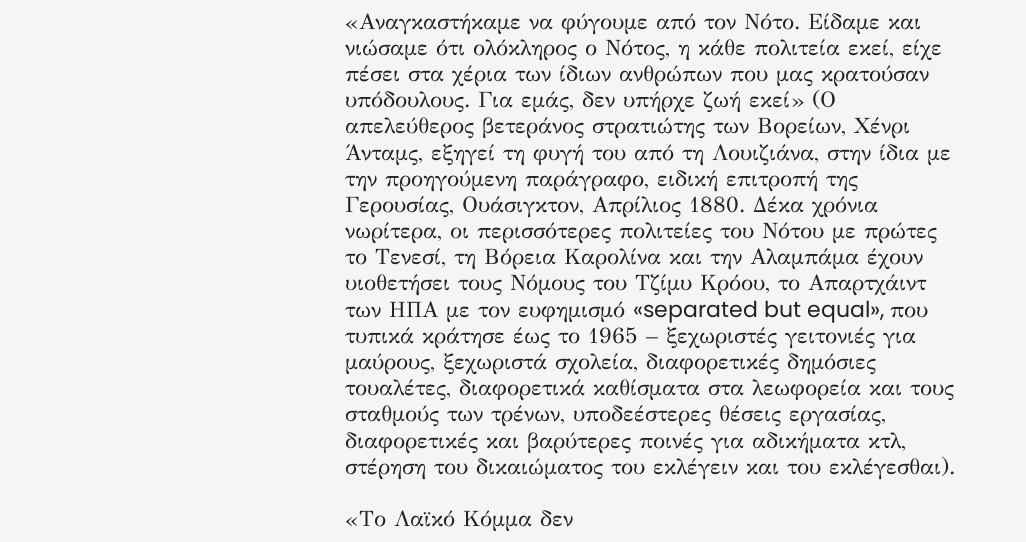«Αναγκαστήκαμε να φύγουμε από τον Νότο. Είδαμε και νιώσαμε ότι ολόκληρος ο Νότος, η κάθε πολιτεία εκεί, είχε πέσει στα χέρια των ίδιων ανθρώπων που μας κρατούσαν υπόδουλους. Για εμάς, δεν υπήρχε ζωή εκεί» (Ο απελεύθερος βετεράνος στρατιώτης των Βορείων, Χένρι Άνταμς, εξηγεί τη φυγή του από τη Λουιζιάνα, στην ίδια με την προηγούμενη παράγραφο, ειδική επιτροπή της Γερουσίας, Ουάσιγκτον, Απρίλιος 1880. Δέκα χρόνια νωρίτερα, οι περισσότερες πολιτείες του Νότου με πρώτες το Τενεσί, τη Βόρεια Καρολίνα και την Αλαμπάμα έχουν υιοθετήσει τους Νόμους του Τζίμυ Κρόου, το Απαρτχάιντ των ΗΠΑ με τον ευφημισμό «separated but equal», που τυπικά κράτησε έως το 1965 – ξεχωριστές γειτονιές για μαύρους, ξεχωριστά σχολεία, διαφορετικές δημόσιες τουαλέτες, διαφορετικά καθίσματα στα λεωφορεία και τους σταθμούς των τρένων, υποδεέστερες θέσεις εργασίας, διαφορετικές και βαρύτερες ποινές για αδικήματα κτλ, στέρηση του δικαιώματος του εκλέγειν και του εκλέγεσθαι).

«Το Λαϊκό Κόμμα δεν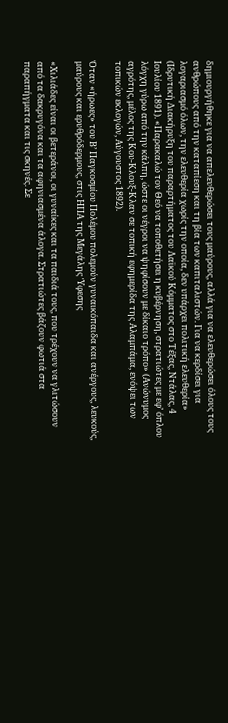δημιουργήθηκε για να απελευθερώσει τους μαύρους, αλλά για να ελευθερώσει όλους τους ανθρώπους από την καταπίεση και τη βία των καπιταλιστών. Για να κερδίσει για λογαριασμό όλων, την ελευθερία χωρίς την οποία, δεν υπάρχει πολιτική ελευθερία» (Ιδρυτική Διακήρυξη του παραρτήματος του Λαϊκού Κόμματος στο Τέξας, Ντάλας, 4 Ιουλίου 1891). «Παρακαλώ τον Θεό να τοποθετήσει η κυβέρνηση, στρατιώτες με εφ’ όπλου λόγχη γύρω από την κάλπη, ώστε οι νέγροι να ψηφίσουν με δίκαιο τρόπο» (Ανώνυμος αγρότης, μέλος της Κου-Κλουξ-Κλαν σε τοπική εφημερίδα της Αλαμπάμα, ενόψει των τοπικών εκλογών, Αύγουστος 1892).

Όταν «ήρωες» του Β’ Παγκοσμίου Πολέμου πολεμούν γυναικόπαιδα και ανέργους, λευκούς, μαύρους και ερυθρόδερμους, στις ΗΠΑ της Μεγάλης Ύφεσης

«Χιλιάδες είναι οι βετεράνοι, οι γυναίκες και τα παιδιά τους, που τρέχουν να γλιτώσουν από τα δακρυγόνα και τα αφηνιασμένα άλογα. Στρατιώτες βάζουν φωτιά στα παραπήγματα και τις σκηνές. Σε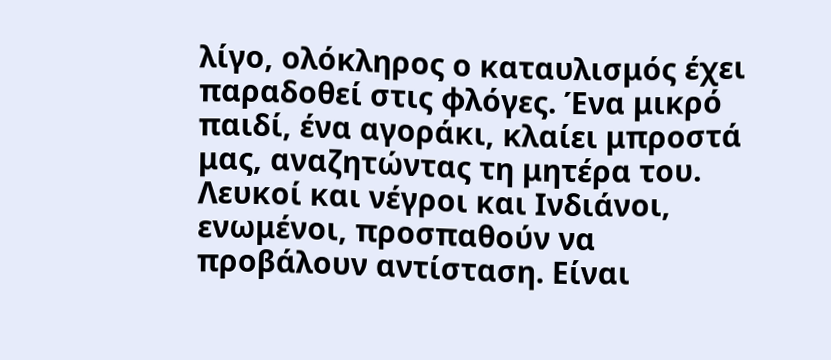λίγο, ολόκληρος ο καταυλισμός έχει παραδοθεί στις φλόγες. Ένα μικρό παιδί, ένα αγοράκι, κλαίει μπροστά μας, αναζητώντας τη μητέρα του. Λευκοί και νέγροι και Ινδιάνοι, ενωμένοι, προσπαθούν να προβάλουν αντίσταση. Είναι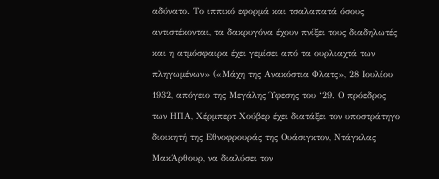αδύνατο. Το ιππικό εφορμά και τσαλαπατά όσους αντιστέκονται, τα δακρυγόνα έχουν πνίξει τους διαδηλωτές και η ατμόσφαιρα έχει γεμίσει από τα ουρλιαχτά των πληγωμένων» («Μάχη της Ανακόστια Φλατς», 28 Ιουλίου 1932, απόγειο της Μεγάλης Ύφεσης του ‘29. Ο πρόεδρος των ΗΠΑ, Χέρμπερτ Χούβερ έχει διατάξει τον υποστράτηγο διοικητή της Εθνοφρουράς της Ουάσιγκτον, Ντάγκλας ΜακΆρθουρ, να διαλύσει τον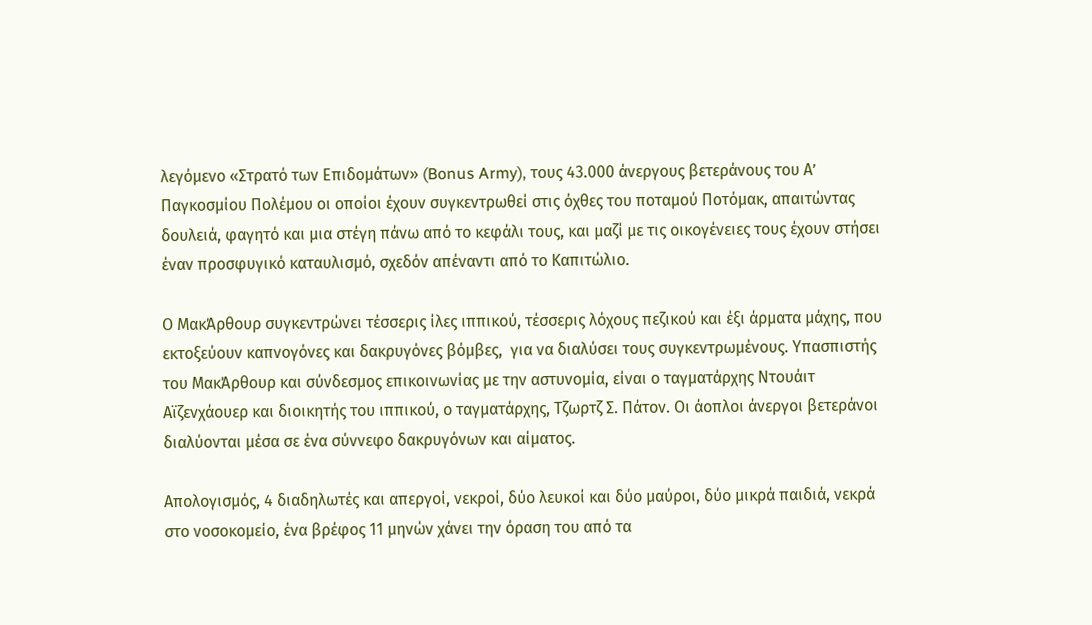λεγόμενο «Στρατό των Επιδομάτων» (Bonus Army), τους 43.000 άνεργους βετεράνους του Α’ Παγκοσμίου Πολέμου οι οποίοι έχουν συγκεντρωθεί στις όχθες του ποταμού Ποτόμακ, απαιτώντας δουλειά, φαγητό και μια στέγη πάνω από το κεφάλι τους, και μαζί με τις οικογένειες τους έχουν στήσει έναν προσφυγικό καταυλισμό, σχεδόν απέναντι από το Καπιτώλιο.

Ο ΜακΆρθουρ συγκεντρώνει τέσσερις ίλες ιππικού, τέσσερις λόχους πεζικού και έξι άρματα μάχης, που εκτοξεύουν καπνογόνες και δακρυγόνες βόμβες,  για να διαλύσει τους συγκεντρωμένους. Υπασπιστής του ΜακΆρθουρ και σύνδεσμος επικοινωνίας με την αστυνομία, είναι ο ταγματάρχης Ντουάιτ Αϊζενχάουερ και διοικητής του ιππικού, ο ταγματάρχης, Τζωρτζ Σ. Πάτον. Οι άοπλοι άνεργοι βετεράνοι διαλύονται μέσα σε ένα σύννεφο δακρυγόνων και αίματος.

Απολογισμός, 4 διαδηλωτές και απεργοί, νεκροί, δύο λευκοί και δύο μαύροι, δύο μικρά παιδιά, νεκρά στο νοσοκομείο, ένα βρέφος 11 μηνών χάνει την όραση του από τα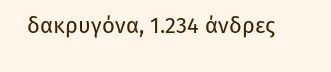δακρυγόνα, 1.234 άνδρες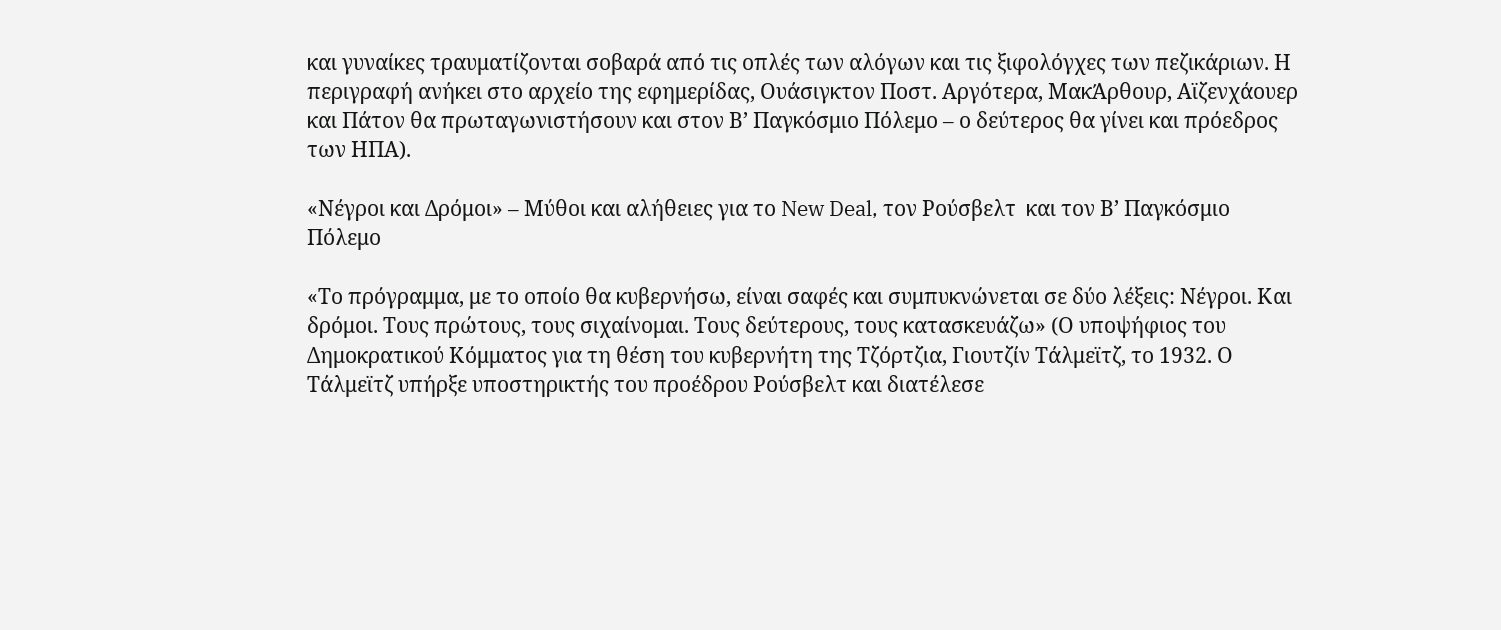και γυναίκες τραυματίζονται σοβαρά από τις οπλές των αλόγων και τις ξιφολόγχες των πεζικάριων. Η περιγραφή ανήκει στο αρχείο της εφημερίδας, Ουάσιγκτον Ποστ. Αργότερα, ΜακΆρθουρ, Αϊζενχάουερ και Πάτον θα πρωταγωνιστήσουν και στον Β’ Παγκόσμιο Πόλεμο – ο δεύτερος θα γίνει και πρόεδρος των ΗΠΑ).

«Νέγροι και Δρόμοι» – Μύθοι και αλήθειες για το New Deal, τον Ρούσβελτ  και τον Β’ Παγκόσμιο Πόλεμο

«Το πρόγραμμα, με το οποίο θα κυβερνήσω, είναι σαφές και συμπυκνώνεται σε δύο λέξεις: Νέγροι. Και δρόμοι. Τους πρώτους, τους σιχαίνομαι. Τους δεύτερους, τους κατασκευάζω» (Ο υποψήφιος του Δημοκρατικού Κόμματος για τη θέση του κυβερνήτη της Τζόρτζια, Γιουτζίν Τάλμεϊτζ, το 1932. Ο Τάλμεϊτζ υπήρξε υποστηρικτής του προέδρου Ρούσβελτ και διατέλεσε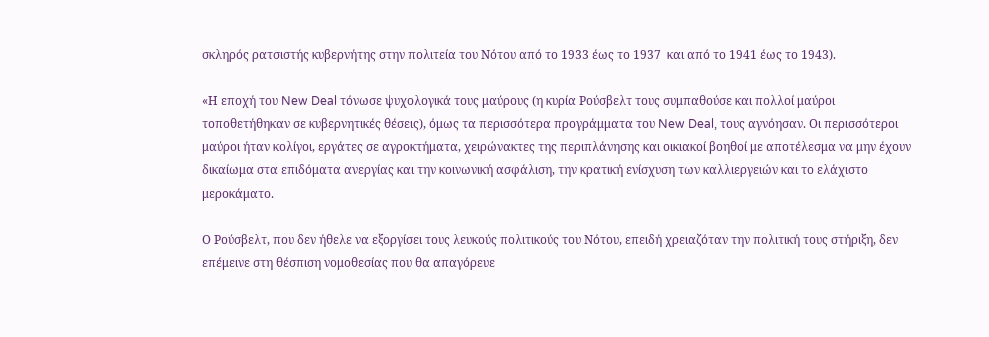σκληρός ρατσιστής κυβερνήτης στην πολιτεία του Νότου από το 1933 έως το 1937  και από το 1941 έως το 1943).

«Η εποχή του New Deal τόνωσε ψυχολογικά τους μαύρους (η κυρία Ρούσβελτ τους συμπαθούσε και πολλοί μαύροι τοποθετήθηκαν σε κυβερνητικές θέσεις), όμως τα περισσότερα προγράμματα του New Deal, τους αγνόησαν. Οι περισσότεροι μαύροι ήταν κολίγοι, εργάτες σε αγροκτήματα, χειρώνακτες της περιπλάνησης και οικιακοί βοηθοί με αποτέλεσμα να μην έχουν δικαίωμα στα επιδόματα ανεργίας και την κοινωνική ασφάλιση, την κρατική ενίσχυση των καλλιεργειών και το ελάχιστο μεροκάματο.

Ο Ρούσβελτ, που δεν ήθελε να εξοργίσει τους λευκούς πολιτικούς του Νότου, επειδή χρειαζόταν την πολιτική τους στήριξη, δεν επέμεινε στη θέσπιση νομοθεσίας που θα απαγόρευε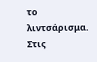το λιντσάρισμα. Στις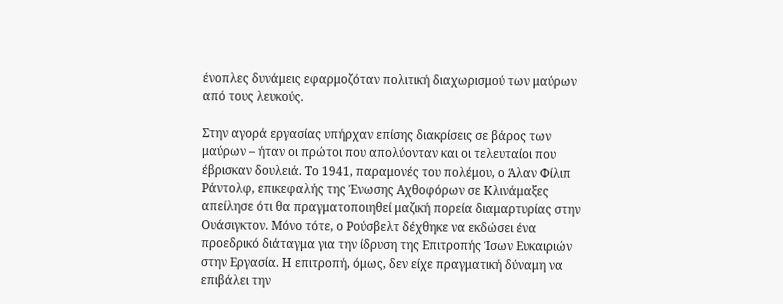ένοπλες δυνάμεις εφαρμοζόταν πολιτική διαχωρισμού των μαύρων από τους λευκούς.

Στην αγορά εργασίας υπήρχαν επίσης διακρίσεις σε βάρος των μαύρων – ήταν οι πρώτοι που απολύονταν και οι τελευταίοι που έβρισκαν δουλειά. Το 1941, παραμονές του πολέμου, ο Άλαν Φίλιπ Ράντολφ, επικεφαλής της Ένωσης Αχθοφόρων σε Κλινάμαξες απείλησε ότι θα πραγματοποιηθεί μαζική πορεία διαμαρτυρίας στην Ουάσιγκτον. Μόνο τότε, ο Ρούσβελτ δέχθηκε να εκδώσει ένα προεδρικό διάταγμα για την ίδρυση της Επιτροπής Ίσων Ευκαιριών στην Εργασία. Η επιτροπή, όμως, δεν είχε πραγματική δύναμη να επιβάλει την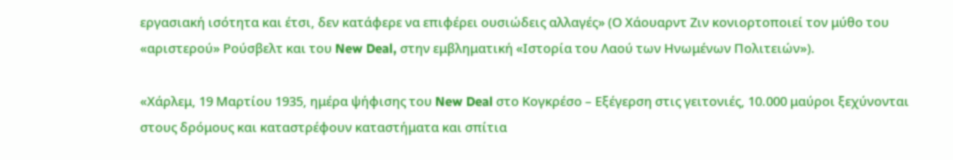εργασιακή ισότητα και έτσι, δεν κατάφερε να επιφέρει ουσιώδεις αλλαγές» (Ο Χάουαρντ Ζιν κονιορτοποιεί τον μύθο του «αριστερού» Ρούσβελτ και του New Deal, στην εμβληματική «Ιστορία του Λαού των Ηνωμένων Πολιτειών»).

«Χάρλεμ, 19 Μαρτίου 1935, ημέρα ψήφισης του New Deal στο Κογκρέσο – Εξέγερση στις γειτονιές, 10.000 μαύροι ξεχύνονται στους δρόμους και καταστρέφουν καταστήματα και σπίτια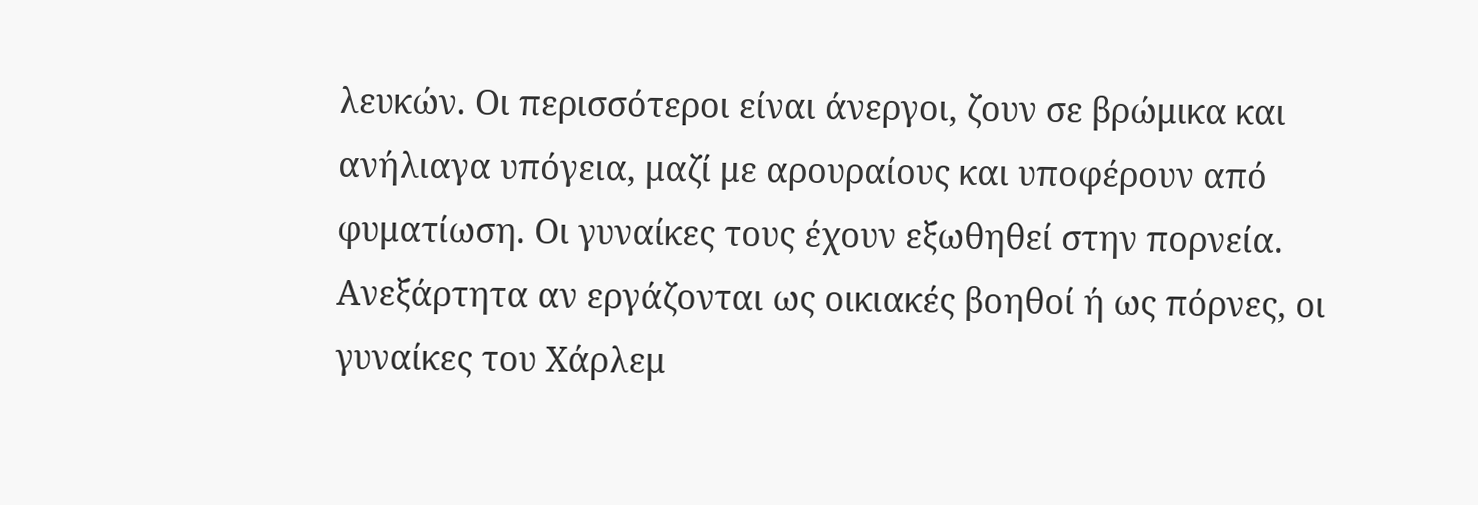λευκών. Οι περισσότεροι είναι άνεργοι, ζουν σε βρώμικα και ανήλιαγα υπόγεια, μαζί με αρουραίους και υποφέρουν από φυματίωση. Οι γυναίκες τους έχουν εξωθηθεί στην πορνεία. Ανεξάρτητα αν εργάζονται ως οικιακές βοηθοί ή ως πόρνες, οι γυναίκες του Χάρλεμ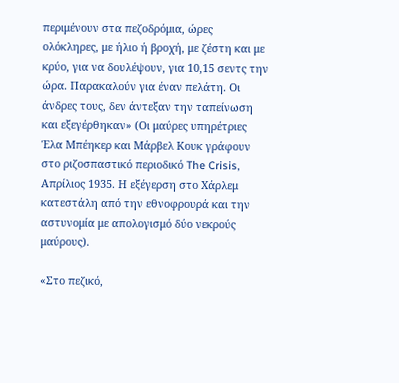περιμένουν στα πεζοδρόμια, ώρες ολόκληρες, με ήλιο ή βροχή, με ζέστη και με κρύο, για να δουλέψουν, για 10,15 σεντς την ώρα. Παρακαλούν για έναν πελάτη. Οι άνδρες τους, δεν άντεξαν την ταπείνωση και εξεγέρθηκαν» (Οι μαύρες υπηρέτριες Έλα Μπέηκερ και Μάρβελ Κουκ γράφουν στο ριζοσπαστικό περιοδικό The Crisis, Απρίλιος 1935. Η εξέγερση στο Χάρλεμ κατεστάλη από την εθνοφρουρά και την αστυνομία με απολογισμό δύο νεκρούς μαύρους).

«Στο πεζικό,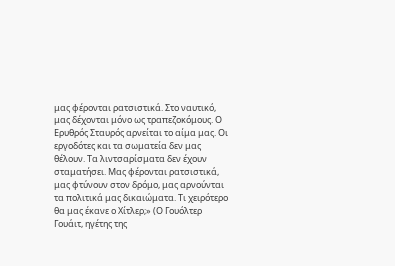μας φέρονται ρατσιστικά. Στο ναυτικό, μας δέχονται μόνο ως τραπεζοκόμους. Ο Ερυθρός Σταυρός αρνείται το αίμα μας. Οι εργοδότες και τα σωματεία δεν μας θέλουν. Τα λιντσαρίσματα δεν έχουν σταματήσει. Μας φέρονται ρατσιστικά, μας φτύνουν στον δρόμο, μας αρνούνται τα πολιτικά μας δικαιώματα. Τι χειρότερο θα μας έκανε ο Χίτλερ;» (Ο Γουόλτερ Γουάιτ, ηγέτης της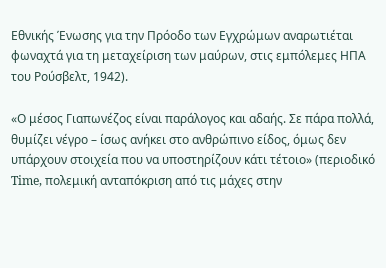Εθνικής Ένωσης για την Πρόοδο των Εγχρώμων αναρωτιέται φωναχτά για τη μεταχείριση των μαύρων, στις εμπόλεμες ΗΠΑ του Ρούσβελτ, 1942).

«Ο μέσος Γιαπωνέζος είναι παράλογος και αδαής. Σε πάρα πολλά, θυμίζει νέγρο – ίσως ανήκει στο ανθρώπινο είδος, όμως δεν υπάρχουν στοιχεία που να υποστηρίζουν κάτι τέτοιο» (περιοδικό Time, πολεμική ανταπόκριση από τις μάχες στην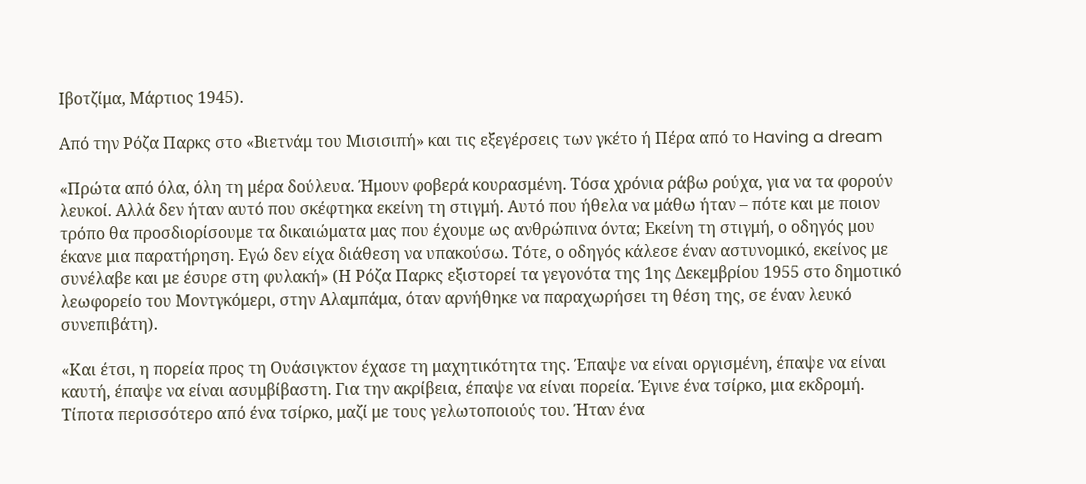Ιβοτζίμα, Μάρτιος 1945).

Από την Ρόζα Παρκς στο «Βιετνάμ του Μισισιπή» και τις εξεγέρσεις των γκέτο ή Πέρα από το Having a dream

«Πρώτα από όλα, όλη τη μέρα δούλευα. Ήμουν φοβερά κουρασμένη. Τόσα χρόνια ράβω ρούχα, για να τα φορούν λευκοί. Αλλά δεν ήταν αυτό που σκέφτηκα εκείνη τη στιγμή. Αυτό που ήθελα να μάθω ήταν – πότε και με ποιον τρόπο θα προσδιορίσουμε τα δικαιώματα μας που έχουμε ως ανθρώπινα όντα; Εκείνη τη στιγμή, ο οδηγός μου έκανε μια παρατήρηση. Εγώ δεν είχα διάθεση να υπακούσω. Τότε, ο οδηγός κάλεσε έναν αστυνομικό, εκείνος με συνέλαβε και με έσυρε στη φυλακή» (Η Ρόζα Παρκς εξιστορεί τα γεγονότα της 1ης Δεκεμβρίου 1955 στο δημοτικό λεωφορείο του Μοντγκόμερι, στην Αλαμπάμα, όταν αρνήθηκε να παραχωρήσει τη θέση της, σε έναν λευκό συνεπιβάτη).

«Και έτσι, η πορεία προς τη Ουάσιγκτον έχασε τη μαχητικότητα της. Έπαψε να είναι οργισμένη, έπαψε να είναι καυτή, έπαψε να είναι ασυμβίβαστη. Για την ακρίβεια, έπαψε να είναι πορεία. Έγινε ένα τσίρκο, μια εκδρομή. Τίποτα περισσότερο από ένα τσίρκο, μαζί με τους γελωτοποιούς του. Ήταν ένα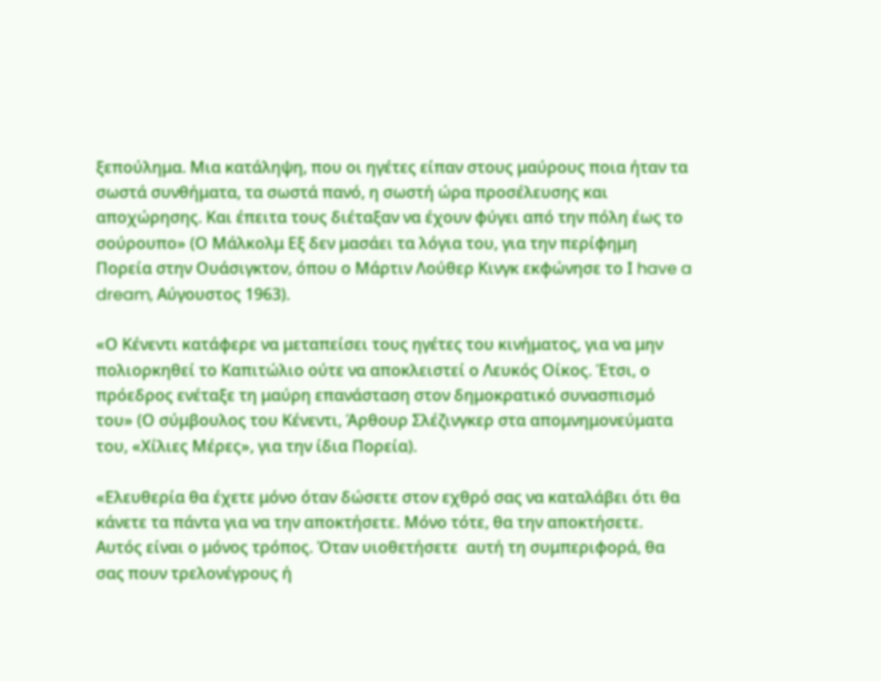ξεπούλημα. Μια κατάληψη, που οι ηγέτες είπαν στους μαύρους ποια ήταν τα σωστά συνθήματα, τα σωστά πανό, η σωστή ώρα προσέλευσης και αποχώρησης. Και έπειτα τους διέταξαν να έχουν φύγει από την πόλη έως το σούρουπο» (Ο Μάλκολμ Εξ δεν μασάει τα λόγια του, για την περίφημη Πορεία στην Ουάσιγκτον, όπου ο Μάρτιν Λούθερ Κινγκ εκφώνησε το Ι have a dream, Αύγουστος 1963).

«Ο Κένεντι κατάφερε να μεταπείσει τους ηγέτες του κινήματος, για να μην πολιορκηθεί το Καπιτώλιο ούτε να αποκλειστεί ο Λευκός Οίκος. Έτσι, ο πρόεδρος ενέταξε τη μαύρη επανάσταση στον δημοκρατικό συνασπισμό του» (Ο σύμβουλος του Κένεντι, Άρθουρ Σλέζινγκερ στα απομνημονεύματα του, «Χίλιες Μέρες», για την ίδια Πορεία).

«Ελευθερία θα έχετε μόνο όταν δώσετε στον εχθρό σας να καταλάβει ότι θα κάνετε τα πάντα για να την αποκτήσετε. Μόνο τότε, θα την αποκτήσετε. Αυτός είναι ο μόνος τρόπος. Όταν υιοθετήσετε  αυτή τη συμπεριφορά, θα σας πουν τρελονέγρους ή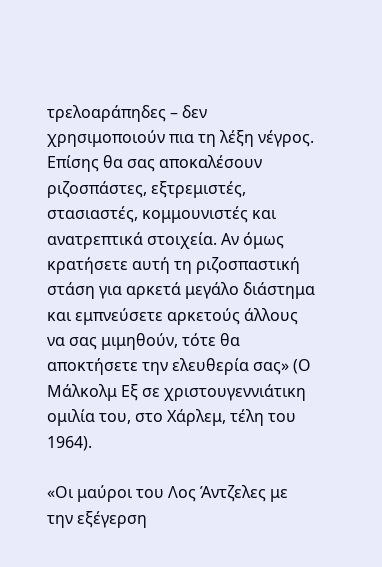τρελοαράπηδες – δεν χρησιμοποιούν πια τη λέξη νέγρος. Επίσης θα σας αποκαλέσουν ριζοσπάστες, εξτρεμιστές, στασιαστές, κομμουνιστές και ανατρεπτικά στοιχεία. Αν όμως κρατήσετε αυτή τη ριζοσπαστική στάση για αρκετά μεγάλο διάστημα και εμπνεύσετε αρκετούς άλλους να σας μιμηθούν, τότε θα αποκτήσετε την ελευθερία σας» (Ο Μάλκολμ Εξ σε χριστουγεννιάτικη ομιλία του, στο Χάρλεμ, τέλη του 1964).

«Οι μαύροι του Λος Άντζελες με την εξέγερση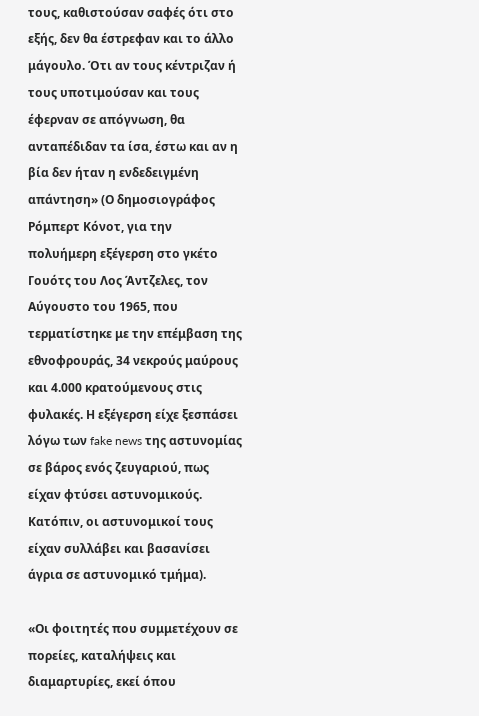τους, καθιστούσαν σαφές ότι στο εξής, δεν θα έστρεφαν και το άλλο μάγουλο. Ότι αν τους κέντριζαν ή τους υποτιμούσαν και τους έφερναν σε απόγνωση, θα ανταπέδιδαν τα ίσα, έστω και αν η βία δεν ήταν η ενδεδειγμένη απάντηση» (Ο δημοσιογράφος Ρόμπερτ Κόνοτ, για την πολυήμερη εξέγερση στο γκέτο Γουότς του Λος Άντζελες, τον Αύγουστο του 1965, που τερματίστηκε με την επέμβαση της εθνοφρουράς, 34 νεκρούς μαύρους και 4.000 κρατούμενους στις φυλακές. Η εξέγερση είχε ξεσπάσει λόγω των fake news της αστυνομίας σε βάρος ενός ζευγαριού, πως είχαν φτύσει αστυνομικούς. Κατόπιν, οι αστυνομικοί τους είχαν συλλάβει και βασανίσει άγρια σε αστυνομικό τμήμα).

«Οι φοιτητές που συμμετέχουν σε πορείες, καταλήψεις και διαμαρτυρίες, εκεί όπου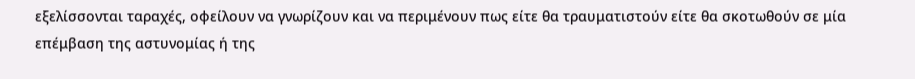εξελίσσονται ταραχές, οφείλουν να γνωρίζουν και να περιμένουν πως είτε θα τραυματιστούν είτε θα σκοτωθούν σε μία επέμβαση της αστυνομίας ή της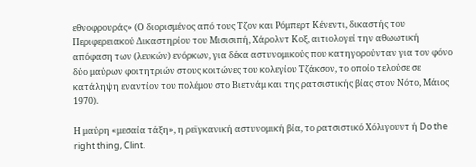εθνοφρουράς» (Ο διορισμένος από τους Τζον και Ρόμπερτ Κένεντι, δικαστής του Περιφερειακού Δικαστηρίου του Μισισιπή, Χάρολντ Κοξ, αιτιολογεί την αθωωτική απόφαση των (λευκών) ενόρκων, για δέκα αστυνομικούς που κατηγορούνταν για τον φόνο δύο μαύρων φοιτητριών στους κοιτώνες του κολεγίου Τζάκσον, το οποίο τελούσε σε κατάληψη εναντίον του πολέμου στο Βιετνάμ και της ρατσιστικής βίας στον Νότο, Μάιος 1970).

Η μαύρη «μεσαία τάξη», η ρεϊγκανική αστυνομική βία, το ρατσιστικό Χόλιγουντ ή Do the right thing, Clint.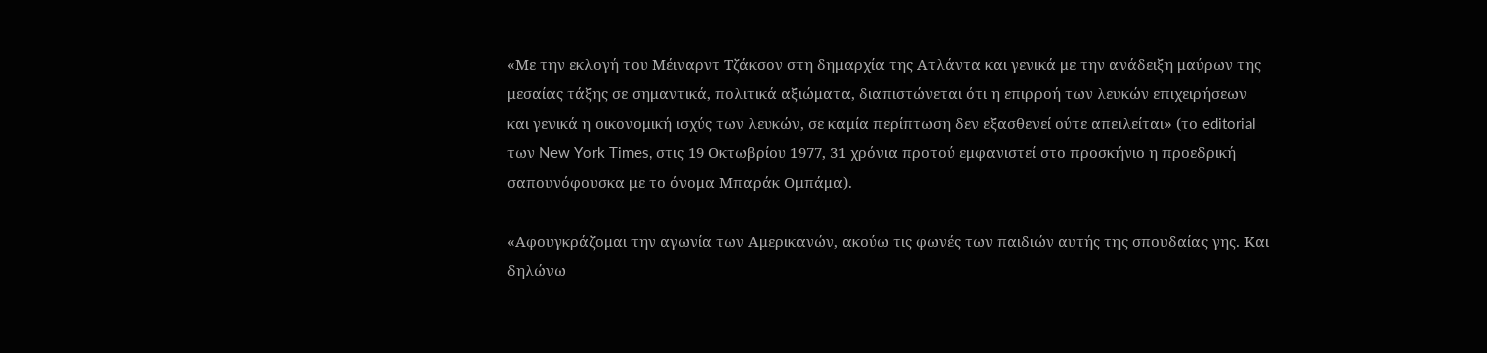«Με την εκλογή του Μέιναρντ Τζάκσον στη δημαρχία της Ατλάντα και γενικά με την ανάδειξη μαύρων της μεσαίας τάξης σε σημαντικά, πολιτικά αξιώματα, διαπιστώνεται ότι η επιρροή των λευκών επιχειρήσεων και γενικά η οικονομική ισχύς των λευκών, σε καμία περίπτωση δεν εξασθενεί ούτε απειλείται» (το editorial των New York Times, στις 19 Οκτωβρίου 1977, 31 χρόνια προτού εμφανιστεί στο προσκήνιο η προεδρική σαπουνόφουσκα με το όνομα Μπαράκ Ομπάμα).

«Αφουγκράζομαι την αγωνία των Αμερικανών, ακούω τις φωνές των παιδιών αυτής της σπουδαίας γης. Και δηλώνω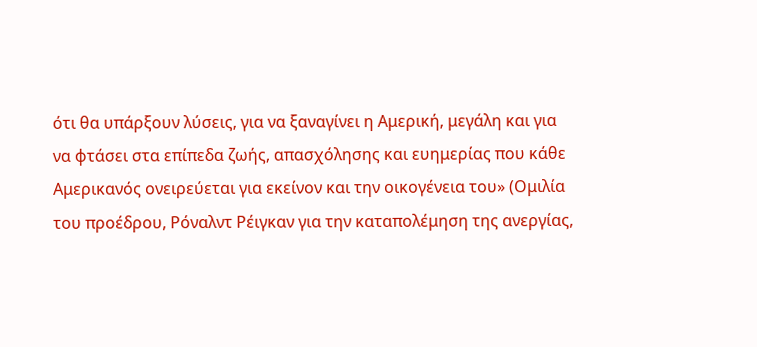ότι θα υπάρξουν λύσεις, για να ξαναγίνει η Αμερική, μεγάλη και για να φτάσει στα επίπεδα ζωής, απασχόλησης και ευημερίας που κάθε Αμερικανός ονειρεύεται για εκείνον και την οικογένεια του» (Ομιλία του προέδρου, Ρόναλντ Ρέιγκαν για την καταπολέμηση της ανεργίας,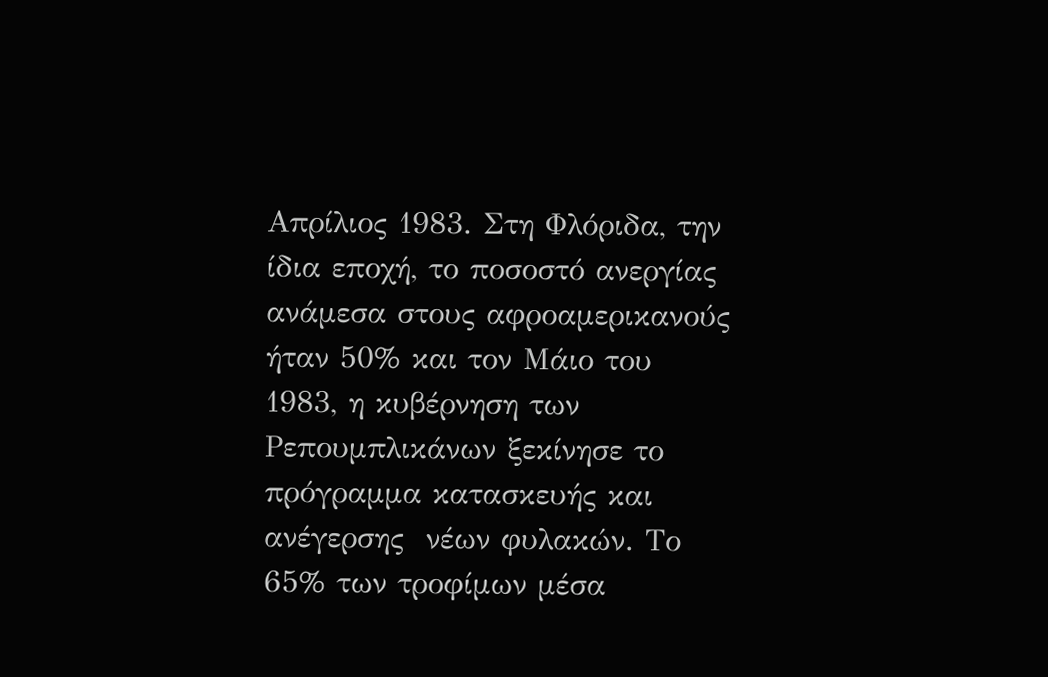Απρίλιος 1983. Στη Φλόριδα, την ίδια εποχή, το ποσοστό ανεργίας ανάμεσα στους αφροαμερικανούς ήταν 50% και τον Μάιο του 1983, η κυβέρνηση των Ρεπουμπλικάνων ξεκίνησε το πρόγραμμα κατασκευής και ανέγερσης  νέων φυλακών. Το 65% των τροφίμων μέσα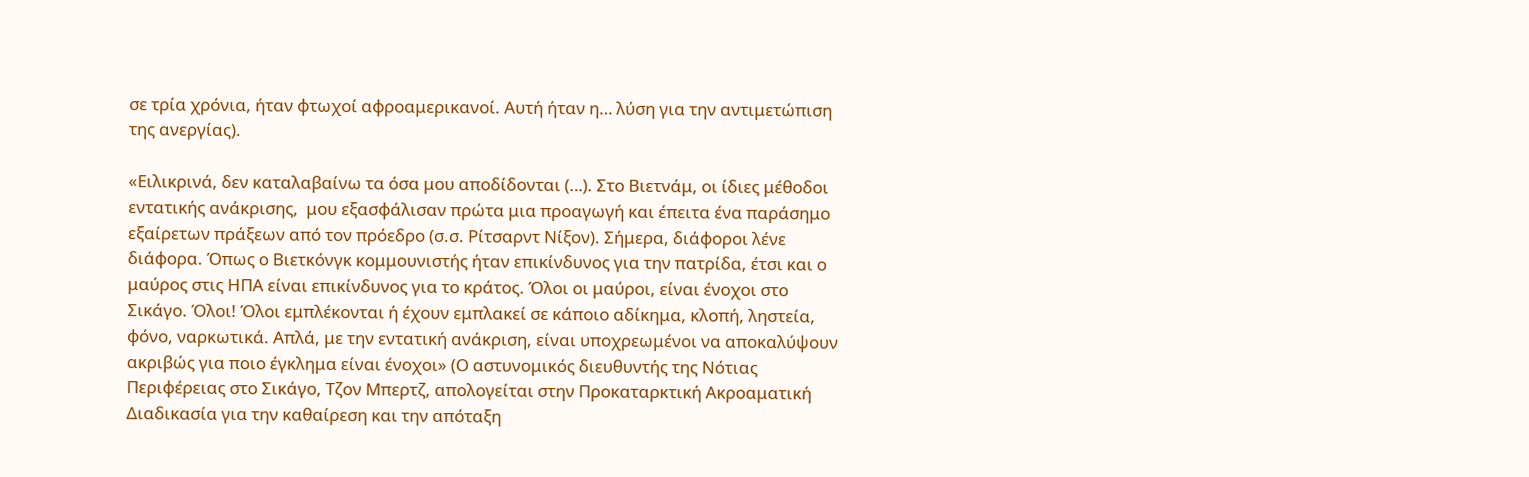σε τρία χρόνια, ήταν φτωχοί αφροαμερικανοί. Αυτή ήταν η… λύση για την αντιμετώπιση της ανεργίας).

«Ειλικρινά, δεν καταλαβαίνω τα όσα μου αποδίδονται (…). Στο Βιετνάμ, οι ίδιες μέθοδοι εντατικής ανάκρισης,  μου εξασφάλισαν πρώτα μια προαγωγή και έπειτα ένα παράσημο εξαίρετων πράξεων από τον πρόεδρο (σ.σ. Ρίτσαρντ Νίξον). Σήμερα, διάφοροι λένε διάφορα. Όπως ο Βιετκόνγκ κομμουνιστής ήταν επικίνδυνος για την πατρίδα, έτσι και ο μαύρος στις ΗΠΑ είναι επικίνδυνος για το κράτος. Όλοι οι μαύροι, είναι ένοχοι στο Σικάγο. Όλοι! Όλοι εμπλέκονται ή έχουν εμπλακεί σε κάποιο αδίκημα, κλοπή, ληστεία, φόνο, ναρκωτικά. Απλά, με την εντατική ανάκριση, είναι υποχρεωμένοι να αποκαλύψουν ακριβώς για ποιο έγκλημα είναι ένοχοι» (Ο αστυνομικός διευθυντής της Νότιας Περιφέρειας στο Σικάγο, Τζον Μπερτζ, απολογείται στην Προκαταρκτική Ακροαματική Διαδικασία για την καθαίρεση και την απόταξη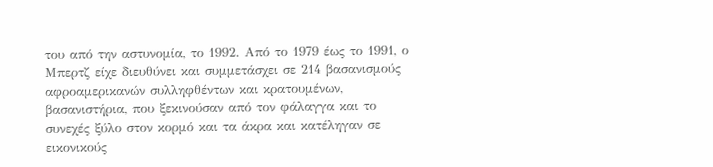του από την αστυνομία, το 1992. Από το 1979 έως το 1991, ο Μπερτζ είχε διευθύνει και συμμετάσχει σε 214 βασανισμούς αφροαμερικανών συλληφθέντων και κρατουμένων, βασανιστήρια, που ξεκινούσαν από τον φάλαγγα και το συνεχές ξύλο στον κορμό και τα άκρα και κατέληγαν σε εικονικούς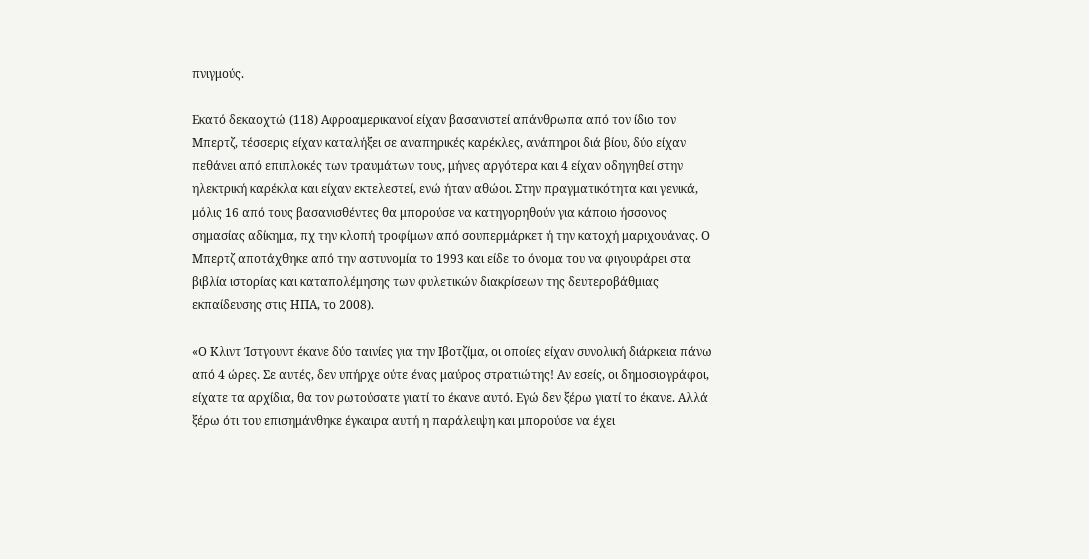πνιγμούς.

Εκατό δεκαοχτώ (118) Αφροαμερικανοί είχαν βασανιστεί απάνθρωπα από τον ίδιο τον Μπερτζ, τέσσερις είχαν καταλήξει σε αναπηρικές καρέκλες, ανάπηροι διά βίου, δύο είχαν πεθάνει από επιπλοκές των τραυμάτων τους, μήνες αργότερα και 4 είχαν οδηγηθεί στην ηλεκτρική καρέκλα και είχαν εκτελεστεί, ενώ ήταν αθώοι. Στην πραγματικότητα και γενικά, μόλις 16 από τους βασανισθέντες θα μπορούσε να κατηγορηθούν για κάποιο ήσσονος σημασίας αδίκημα, πχ την κλοπή τροφίμων από σουπερμάρκετ ή την κατοχή μαριχουάνας. Ο Μπερτζ αποτάχθηκε από την αστυνομία το 1993 και είδε το όνομα του να φιγουράρει στα βιβλία ιστορίας και καταπολέμησης των φυλετικών διακρίσεων της δευτεροβάθμιας εκπαίδευσης στις ΗΠΑ, το 2008).

«Ο Κλιντ Ίστγουντ έκανε δύο ταινίες για την Ιβοτζίμα, οι οποίες είχαν συνολική διάρκεια πάνω από 4 ώρες. Σε αυτές, δεν υπήρχε ούτε ένας μαύρος στρατιώτης! Αν εσείς, οι δημοσιογράφοι, είχατε τα αρχίδια, θα τον ρωτούσατε γιατί το έκανε αυτό. Εγώ δεν ξέρω γιατί το έκανε. Αλλά ξέρω ότι του επισημάνθηκε έγκαιρα αυτή η παράλειψη και μπορούσε να έχει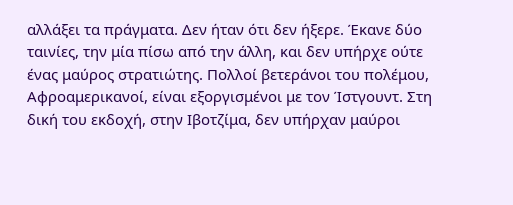αλλάξει τα πράγματα. Δεν ήταν ότι δεν ήξερε. Έκανε δύο ταινίες, την μία πίσω από την άλλη, και δεν υπήρχε ούτε ένας μαύρος στρατιώτης. Πολλοί βετεράνοι του πολέμου, Αφροαμερικανοί, είναι εξοργισμένοι με τον Ίστγουντ. Στη δική του εκδοχή, στην Ιβοτζίμα, δεν υπήρχαν μαύροι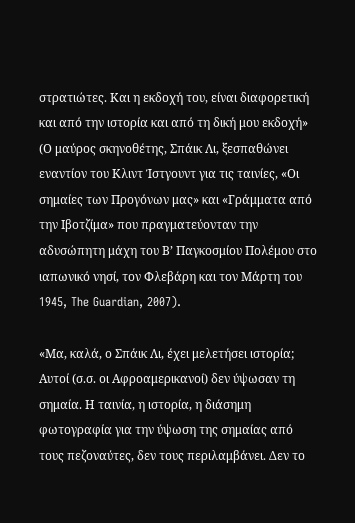στρατιώτες. Και η εκδοχή του, είναι διαφορετική και από την ιστορία και από τη δική μου εκδοχή» (Ο μαύρος σκηνοθέτης, Σπάικ Λι, ξεσπαθώνει εναντίον του Κλιντ Ίστγουντ για τις ταινίες, «Οι σημαίες των Προγόνων μας» και «Γράμματα από την Ιβοτζίμα» που πραγματεύονταν την αδυσώπητη μάχη του Β’ Παγκοσμίου Πολέμου στο ιαπωνικό νησί, τον Φλεβάρη και τον Μάρτη του 1945, The Guardian, 2007).

«Μα, καλά, ο Σπάικ Λι, έχει μελετήσει ιστορία; Αυτοί (σ.σ. οι Αφροαμερικανοί) δεν ύψωσαν τη σημαία. Η ταινία, η ιστορία, η διάσημη φωτογραφία για την ύψωση της σημαίας από τους πεζοναύτες, δεν τους περιλαμβάνει. Δεν το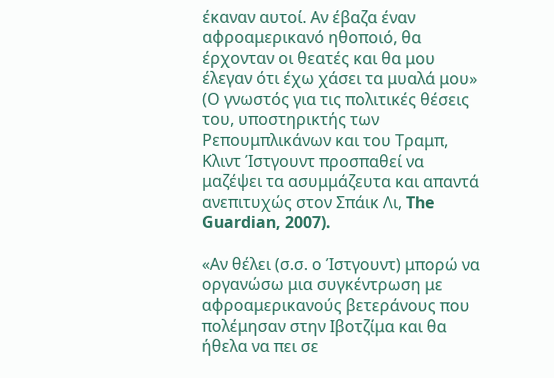έκαναν αυτοί. Αν έβαζα έναν αφροαμερικανό ηθοποιό, θα έρχονταν οι θεατές και θα μου έλεγαν ότι έχω χάσει τα μυαλά μου» (Ο γνωστός για τις πολιτικές θέσεις του, υποστηρικτής των Ρεπουμπλικάνων και του Τραμπ, Κλιντ Ίστγουντ προσπαθεί να μαζέψει τα ασυμμάζευτα και απαντά ανεπιτυχώς στον Σπάικ Λι, The Guardian, 2007).

«Αν θέλει (σ.σ. ο Ίστγουντ) μπορώ να οργανώσω μια συγκέντρωση με αφροαμερικανούς βετεράνους που πολέμησαν στην Ιβοτζίμα και θα ήθελα να πει σε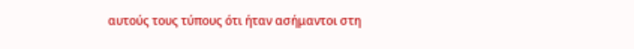αυτούς τους τύπους ότι ήταν ασήμαντοι στη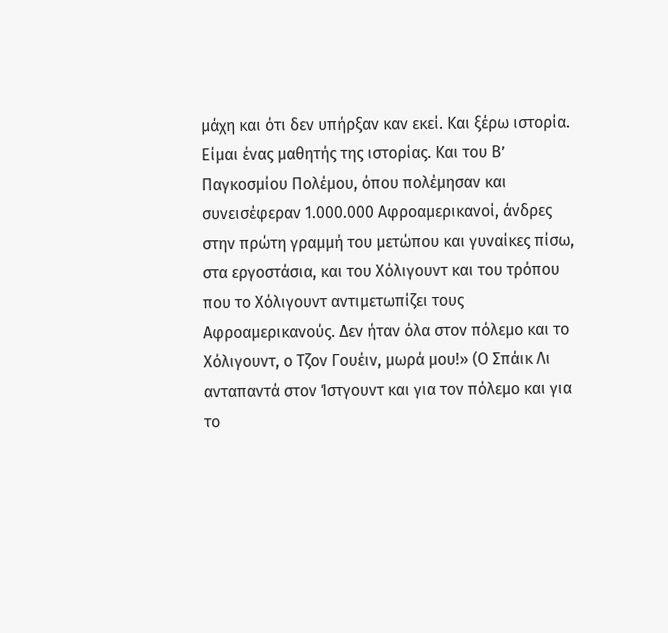μάχη και ότι δεν υπήρξαν καν εκεί. Και ξέρω ιστορία. Είμαι ένας μαθητής της ιστορίας. Και του Β’ Παγκοσμίου Πολέμου, όπου πολέμησαν και συνεισέφεραν 1.000.000 Αφροαμερικανοί, άνδρες στην πρώτη γραμμή του μετώπου και γυναίκες πίσω, στα εργοστάσια, και του Χόλιγουντ και του τρόπου που το Χόλιγουντ αντιμετωπίζει τους Αφροαμερικανούς. Δεν ήταν όλα στον πόλεμο και το Χόλιγουντ, ο Τζον Γουέιν, μωρά μου!» (Ο Σπάικ Λι ανταπαντά στον Ίστγουντ και για τον πόλεμο και για το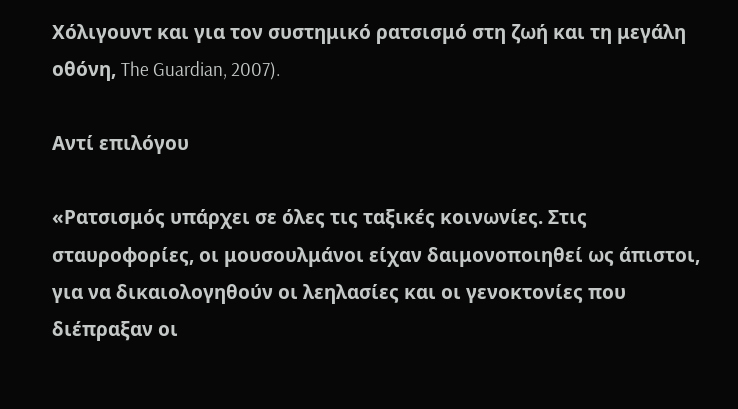Χόλιγουντ και για τον συστημικό ρατσισμό στη ζωή και τη μεγάλη οθόνη, The Guardian, 2007).

Αντί επιλόγου

«Ρατσισμός υπάρχει σε όλες τις ταξικές κοινωνίες. Στις σταυροφορίες, οι μουσουλμάνοι είχαν δαιμονοποιηθεί ως άπιστοι, για να δικαιολογηθούν οι λεηλασίες και οι γενοκτονίες που διέπραξαν οι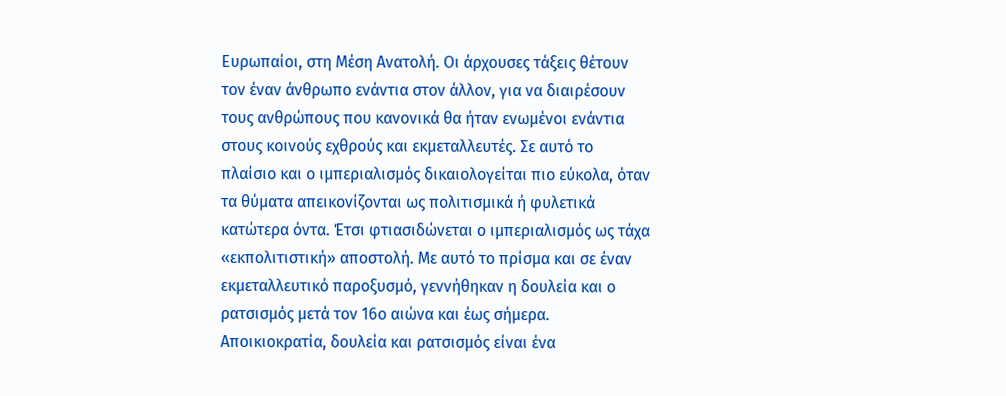Ευρωπαίοι, στη Μέση Ανατολή. Οι άρχουσες τάξεις θέτουν τον έναν άνθρωπο ενάντια στον άλλον, για να διαιρέσουν τους ανθρώπους που κανονικά θα ήταν ενωμένοι ενάντια στους κοινούς εχθρούς και εκμεταλλευτές. Σε αυτό το πλαίσιο και ο ιμπεριαλισμός δικαιολογείται πιο εύκολα, όταν τα θύματα απεικονίζονται ως πολιτισμικά ή φυλετικά κατώτερα όντα. Έτσι φτιασιδώνεται ο ιμπεριαλισμός ως τάχα «εκπολιτιστική» αποστολή. Με αυτό το πρίσμα και σε έναν εκμεταλλευτικό παροξυσμό, γεννήθηκαν η δουλεία και ο ρατσισμός μετά τον 16ο αιώνα και έως σήμερα. Αποικιοκρατία, δουλεία και ρατσισμός είναι ένα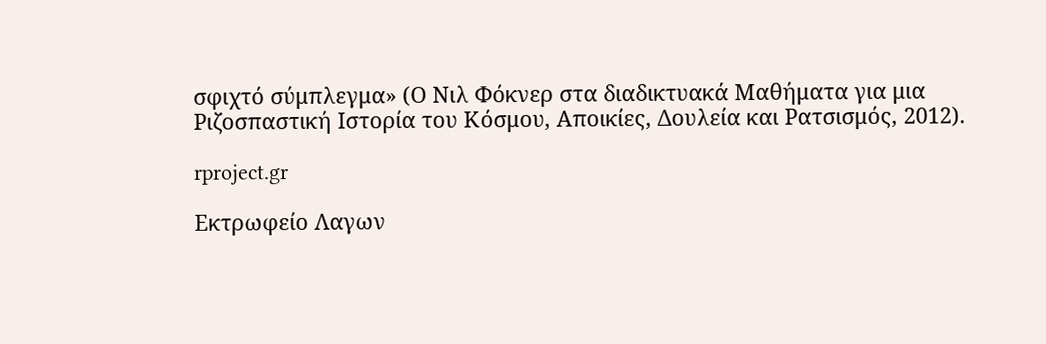σφιχτό σύμπλεγμα» (Ο Νιλ Φόκνερ στα διαδικτυακά Μαθήματα για μια Ριζοσπαστική Ιστορία του Κόσμου, Αποικίες, Δουλεία και Ρατσισμός, 2012).

rproject.gr

Εκτρωφείο Λαγων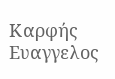Καρφής Ευαγγελος